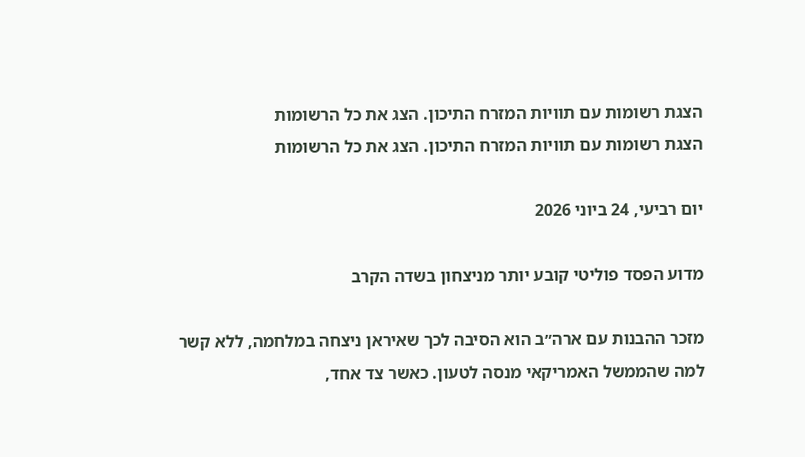הצגת רשומות עם תוויות המזרח התיכון. הצג את כל הרשומות
הצגת רשומות עם תוויות המזרח התיכון. הצג את כל הרשומות

יום רביעי, 24 ביוני 2026

מדוע הפסד פוליטי קובע יותר מניצחון בשדה הקרב

מזכר ההבנות עם ארה״ב הוא הסיבה לכך שאיראן ניצחה במלחמה, ללא קשר למה שהממשל האמריקאי מנסה לטעון. כאשר צד אחד,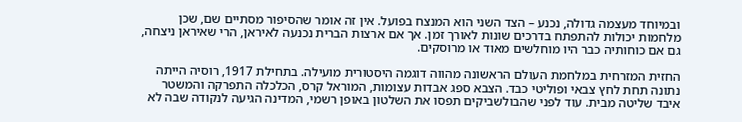ובמיוחד מעצמה גדולה, נכנע – הצד השני הוא המנצח בפועל. אין זה אומר שהסיפור מסתיים שם, שכן מלחמות יכולות להתפתח בדרכים שונות לאורך זמן. אך אם ארצות הברית נכנעה לאיראן, הרי שאיראן ניצחה, גם אם כוחותיה כבר היו מוחלשים מאוד או מרוסקים.

החזית המזרחית במלחמת העולם הראשונה מהווה דוגמה היסטורית מועילה. בתחילת 1917, רוסיה הייתה נתונה תחת לחץ צבאי ופוליטי כבד. הצבא ספג אבדות עצומות, המוראל קרס, הכלכלה התפרקה והמשטר איבד שליטה מבית. עוד לפני שהבולשביקים תפסו את השלטון באופן רשמי, המדינה הגיעה לנקודה שבה לא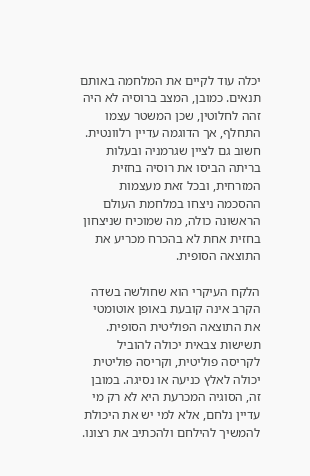יכלה עוד לקיים את המלחמה באותם תנאים. כמובן, המצב ברוסיה לא היה זהה לחלוטין, שכן המשטר עצמו התחלף, אך הדוגמה עדיין רלוונטית. חשוב גם לציין שגרמניה ובעלות בריתה הביסו את רוסיה בחזית המזרחית, ובכל זאת מעצמות ההסכמה ניצחו במלחמת העולם הראשונה כולה, מה שמוכיח שניצחון בחזית אחת לא בהכרח מכריע את התוצאה הסופית.

הלקח העיקרי הוא שחולשה בשדה הקרב אינה קובעת באופן אוטומטי את התוצאה הפוליטית הסופית. תשישות צבאית יכולה להוביל לקריסה פוליטית, וקריסה פוליטית יכולה לאלץ כניעה או נסיגה. במובן זה, הסוגיה המכרעת היא לא רק מי עדיין נלחם, אלא למי יש את היכולת להמשיך להילחם ולהכתיב את רצונו.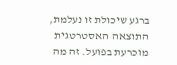ברגע שיכולת זו נעלמת, התוצאה האסטרטגית מוכרעת בפועל. זה מה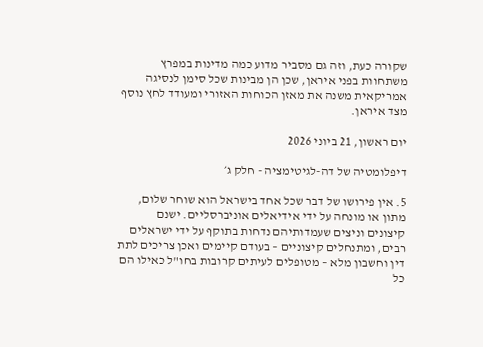שקורה כעת, וזה גם מסביר מדוע כמה מדינות במפרץ משתחוות בפני איראן, שכן הן מבינות שכל סימן לנסיגה אמריקאית משנה את מאזן הכוחות האזורי ומעודד לחץ נוסף מצד איראן.

יום ראשון, 21 ביוני 2026

דיפלומטיה של דה-לגיטימציה - חלק ג׳

5. אין פירושו של דבר שכל אחד בישראל הוא שוחר שלום, מתון או מונחה על ידי אידיאלים אוניברסליים. ישנם קיצונים וניצים שעמדותיהם נדחות בתוקף על ידי ישראלים רבים, ומתנחלים קיצוניים – בעודם קיימים ואכן צריכים לתת דין וחשבון מלא – מטופלים לעיתים קרובות בחו"ל כאילו הם כל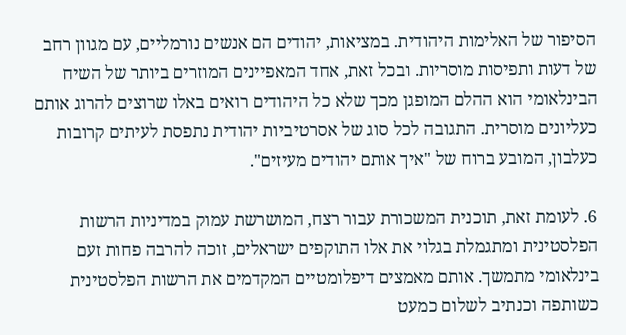הסיפור של האלימות היהודית. במציאות, יהודים הם אנשים נורמליים, עם מגוון רחב של דעות ותפיסות מוסריות. ובכל זאת, אחד המאפיינים המוזרים ביותר של השיח הבינלאומי הוא ההלם המופגן מכך שלא כל היהודים רואים באלו שרוצים להרוג אותם כעליונים מוסרית. התגובה לכל סוג של אסרטיביות יהודית נתפסת לעיתים קרובות כעלבון, המובע ברוח של "איך אותם יהודים מעיזים".

6. לעומת זאת, תוכנית המשכורת עבור רצח, המושרשת עמוק במדיניות הרשות הפלסטינית ומתגמלת בגלוי את אלו התוקפים ישראלים, זוכה להרבה פחות זעם בינלאומי מתמשך. אותם מאמצים דיפלומטיים המקדמים את הרשות הפלסטינית כשותפה וכנתיב לשלום כמעט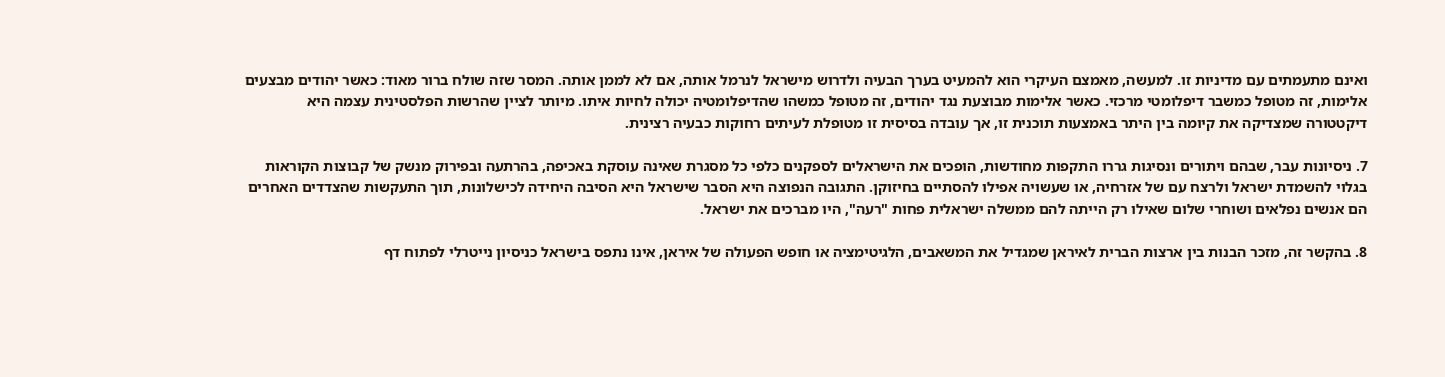ואינם מתעמתים עם מדיניות זו. למעשה, מאמצם העיקרי הוא להמעיט בערך הבעיה ולדרוש מישראל לנרמל אותה, אם לא לממן אותה. המסר שזה שולח ברור מאוד: כאשר יהודים מבצעים אלימות, זה מטופל כמשבר דיפלומטי מרכזי. כאשר אלימות מבוצעת נגד יהודים, זה מטופל כמשהו שהדיפלומטיה יכולה לחיות איתו. מיותר לציין שהרשות הפלסטינית עצמה היא דיקטטורה שמצדיקה את קיומה בין היתר באמצעות תוכנית זו, אך עובדה בסיסית זו מטופלת לעיתים רחוקות כבעיה רצינית.

7. ניסיונות עבר, שבהם ויתורים ונסיגות גררו התקפות מחודשות, הופכים את הישראלים לספקנים כלפי כל מסגרת שאינה עוסקת באכיפה, בהרתעה ובפירוק מנשק של קבוצות הקוראות בגלוי להשמדת ישראל ולרצח עם של אזרחיה, או שעשויה אפילו להסתיים בחיזוקן. התגובה הנפוצה היא הסבר שישראל היא הסיבה היחידה לכישלונות, תוך התעקשות שהצדדים האחרים הם אנשים נפלאים ושוחרי שלום שאילו רק הייתה להם ממשלה ישראלית פחות "רעה", היו מברכים את ישראל.

8. בהקשר זה, מזכר הבנות בין ארצות הברית לאיראן שמגדיל את המשאבים, הלגיטימציה או חופש הפעולה של איראן, אינו נתפס בישראל כניסיון נייטרלי לפתוח דף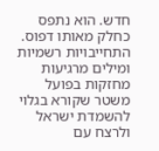חדש. הוא נתפס כחלק מאותו דפוס. התחייבויות רשמיות ומילים מרגיעות מחזקות בפועל משטר שקורא בגלוי להשמדת ישראל ולרצח עם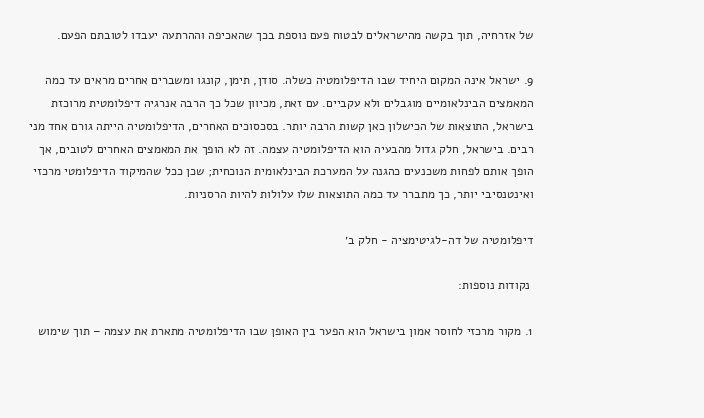של אזרחיה, תוך בקשה מהישראלים לבטוח פעם נוספת בכך שהאכיפה וההרתעה יעבדו לטובתם הפעם.

9. ישראל אינה המקום היחיד שבו הדיפלומטיה כשלה. סודן, תימן, קונגו ומשברים אחרים מראים עד כמה המאמצים הבינלאומיים מוגבלים ולא עקביים. עם זאת, מכיוון שכל כך הרבה אנרגיה דיפלומטית מרוכזת בישראל, התוצאות של הכישלון כאן קשות הרבה יותר. בסכסוכים האחרים, הדיפלומטיה הייתה גורם אחד מני רבים. בישראל, חלק גדול מהבעיה הוא הדיפלומטיה עצמה. זה לא הופך את המאמצים האחרים לטובים, אך הופך אותם לפחות משכנעים כהגנה על המערכת הבינלאומית הנוכחית; שכן ככל שהמיקוד הדיפלומטי מרכזי ואינטנסיבי יותר, כך מתברר עד כמה התוצאות שלו עלולות להיות הרסניות.

דיפלומטיה של דה-לגיטימציה - חלק ב׳

 נקודות נוספות:

1. מקור מרכזי לחוסר אמון בישראל הוא הפער בין האופן שבו הדיפלומטיה מתארת את עצמה – תוך שימוש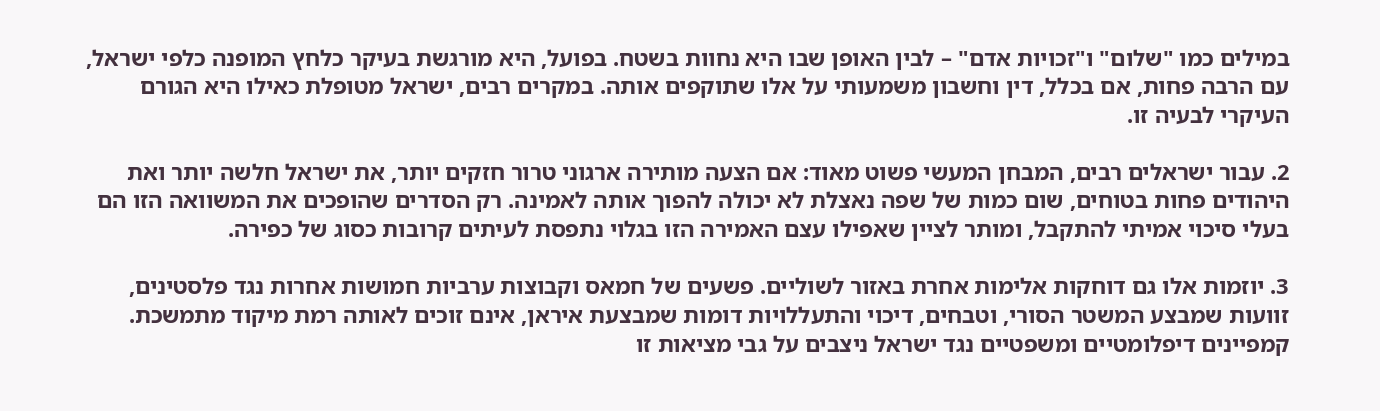במילים כמו "שלום" ו"זכויות אדם" – לבין האופן שבו היא נחוות בשטח. בפועל, היא מורגשת בעיקר כלחץ המופנה כלפי ישראל, עם הרבה פחות, אם בכלל, דין וחשבון משמעותי על אלו שתוקפים אותה. במקרים רבים, ישראל מטופלת כאילו היא הגורם העיקרי לבעיה זו.

2. עבור ישראלים רבים, המבחן המעשי פשוט מאוד: אם הצעה מותירה ארגוני טרור חזקים יותר, את ישראל חלשה יותר ואת היהודים פחות בטוחים, שום כמות של שפה נאצלת לא יכולה להפוך אותה לאמינה. רק הסדרים שהופכים את המשוואה הזו הם בעלי סיכוי אמיתי להתקבל, ומותר לציין שאפילו עצם האמירה הזו בגלוי נתפסת לעיתים קרובות כסוג של כפירה.

3. יוזמות אלו גם דוחקות אלימות אחרת באזור לשוליים. פשעים של חמאס וקבוצות ערביות חמושות אחרות נגד פלסטינים, זוועות שמבצע המשטר הסורי, וטבחים, דיכוי והתעללויות דומות שמבצעת איראן, אינם זוכים לאותה רמת מיקוד מתמשכת. קמפיינים דיפלומטיים ומשפטיים נגד ישראל ניצבים על גבי מציאות זו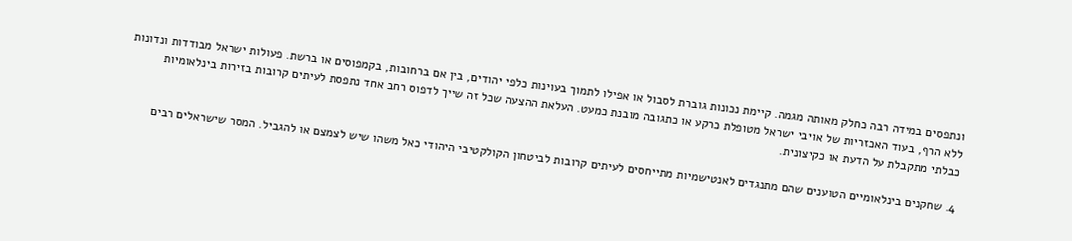ונתפסים במידה רבה כחלק מאותה מגמה. קיימת נכונות גוברת לסבול או אפילו לתמוך בעוינות כלפי יהודים, בין אם ברחובות, בקמפוסים או ברשת. פעולות ישראל מבודדות ונדונות ללא הרף, בעוד האכזריות של אויבי ישראל מטופלת כרקע או כתגובה מובנת כמעט. העלאת ההצעה שכל זה שייך לדפוס רחב אחד נתפסת לעיתים קרובות בזירות בינלאומיות כבלתי מתקבלת על הדעת או כקיצונית.

4. שחקנים בינלאומיים הטוענים שהם מתנגדים לאנטישמיות מתייחסים לעיתים קרובות לביטחון הקולקטיבי היהודי כאל משהו שיש לצמצם או להגביל. המסר שישראלים רבים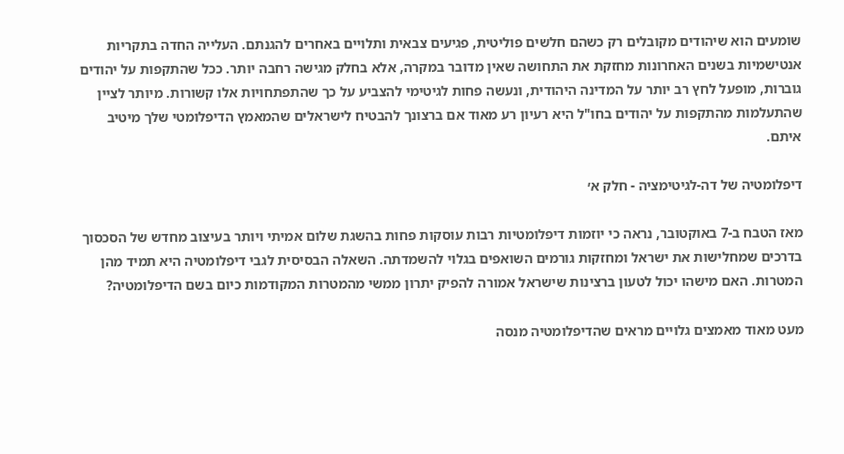שומעים הוא שיהודים מקובלים רק כשהם חלשים פוליטית, פגיעים צבאית ותלויים באחרים להגנתם. העלייה החדה בתקריות אנטישמיות בשנים האחרונות מחזקת את התחושה שאין מדובר במקרה, אלא בחלק מגישה רחבה יותר. ככל שהתקפות על יהודים גוברות, מופעל לחץ רב יותר על המדינה היהודית, ונעשה פחות לגיטימי להצביע על כך שהתפתחויות אלו קשורות. מיותר לציין שהתעלמות מהתקפות על יהודים בחו"ל היא רעיון רע מאוד אם ברצונך להבטיח לישראלים שהמאמץ הדיפלומטי שלך מיטיב איתם.

דיפלומטיה של דה-לגיטימציה - חלק א׳

מאז הטבח ב-7 באוקטובר, נראה כי יוזמות דיפלומטיות רבות עוסקות פחות בהשגת שלום אמיתי ויותר בעיצוב מחדש של הסכסוך בדרכים שמחלישות את ישראל ומחזקות גורמים השואפים בגלוי להשמדתה. השאלה הבסיסית לגבי דיפלומטיה היא תמיד מהן המטרות. האם מישהו יכול לטעון ברצינות שישראל אמורה להפיק יתרון ממשי מהמטרות המקודמות כיום בשם הדיפלומטיה?

מעט מאוד מאמצים גלויים מראים שהדיפלומטיה מנסה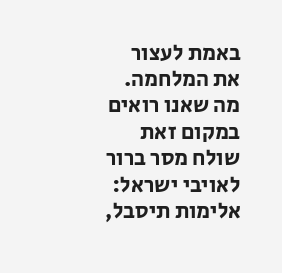באמת לעצור את המלחמה. מה שאנו רואים במקום זאת שולח מסר ברור לאויבי ישראל: אלימות תיסבל,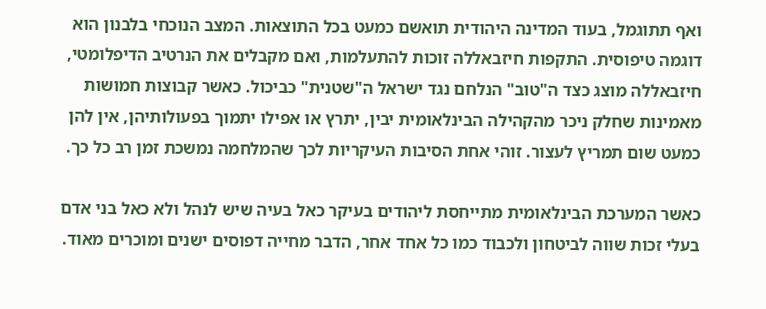ואף תתוגמל, בעוד המדינה היהודית תואשם כמעט בכל התוצאות. המצב הנוכחי בלבנון הוא דוגמה טיפוסית. התקפות חיזבאללה זוכות להתעלמות, ואם מקבלים את הנרטיב הדיפלומטי, חיזבאללה מוצג כצד ה"טוב" הנלחם נגד ישראל ה"שטנית" כביכול. כאשר קבוצות חמושות מאמינות שחלק ניכר מהקהילה הבינלאומית יבין, יתרץ או אפילו יתמוך בפעולותיהן, אין להן כמעט שום תמריץ לעצור. זוהי אחת הסיבות העיקריות לכך שהמלחמה נמשכת זמן רב כל כך.

כאשר המערכת הבינלאומית מתייחסת ליהודים בעיקר כאל בעיה שיש לנהל ולא כאל בני אדם בעלי זכות שווה לביטחון ולכבוד כמו כל אחד אחר, הדבר מחייה דפוסים ישנים ומוכרים מאוד.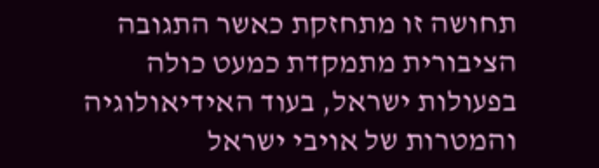תחושה זו מתחזקת כאשר התגובה הציבורית מתמקדת כמעט כולה בפעולות ישראל, בעוד האידיאולוגיה והמטרות של אויבי ישראל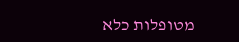מטופלות כלא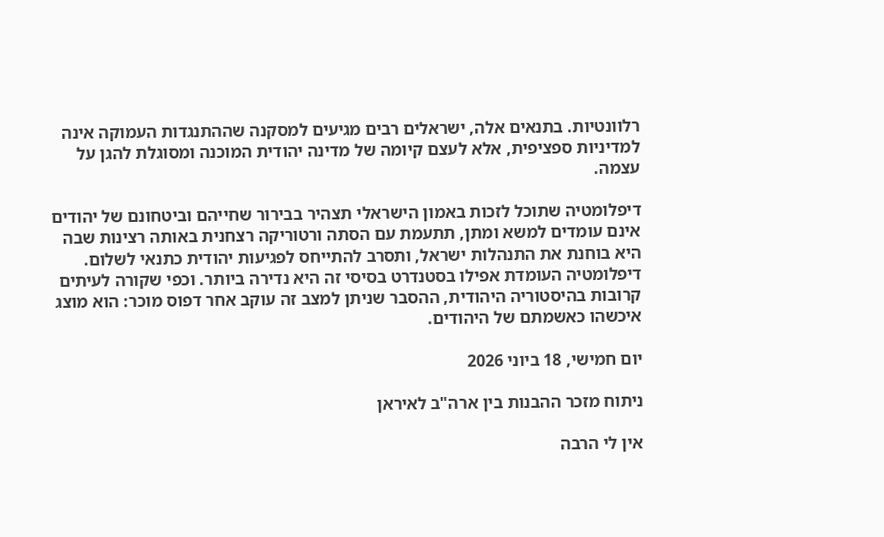רלוונטיות. בתנאים אלה, ישראלים רבים מגיעים למסקנה שההתנגדות העמוקה אינה למדיניות ספציפית, אלא לעצם קיומה של מדינה יהודית המוכנה ומסוגלת להגן על עצמה.

דיפלומטיה שתוכל לזכות באמון הישראלי תצהיר בבירור שחייהם וביטחונם של יהודים אינם עומדים למשא ומתן, תתעמת עם הסתה ורטוריקה רצחנית באותה רצינות שבה היא בוחנת את התנהלות ישראל, ותסרב להתייחס לפגיעות יהודית כתנאי לשלום. דיפלומטיה העומדת אפילו בסטנדרט בסיסי זה היא נדירה ביותר. וכפי שקורה לעיתים קרובות בהיסטוריה היהודית, ההסבר שניתן למצב זה עוקב אחר דפוס מוכר: הוא מוצג איכשהו כאשמתם של היהודים.

יום חמישי, 18 ביוני 2026

ניתוח מזכר ההבנות בין ארה"ב לאיראן

אין לי הרבה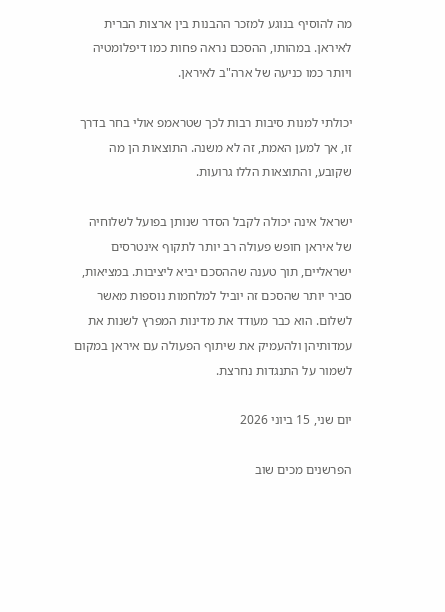מה להוסיף בנוגע למזכר ההבנות בין ארצות הברית לאיראן. במהותו, ההסכם נראה פחות כמו דיפלומטיה ויותר כמו כניעה של ארה"ב לאיראן.

יכולתי למנות סיבות רבות לכך שטראמפ אולי בחר בדרך זו, אך למען האמת, זה לא משנה. התוצאות הן מה שקובע, והתוצאות הללו גרועות.

ישראל אינה יכולה לקבל הסדר שנותן בפועל לשלוחיה של איראן חופש פעולה רב יותר לתקוף אינטרסים ישראליים, תוך טענה שההסכם יביא ליציבות. במציאות, סביר יותר שהסכם זה יוביל למלחמות נוספות מאשר לשלום. הוא כבר מעודד את מדינות המפרץ לשנות את עמדותיהן ולהעמיק את שיתוף הפעולה עם איראן במקום לשמור על התנגדות נחרצת.

יום שני, 15 ביוני 2026

הפרשנים מכים שוב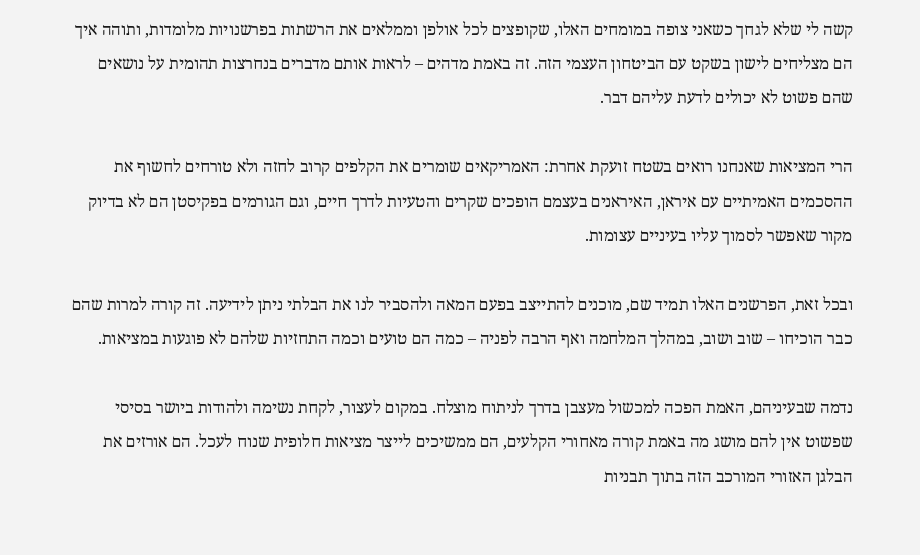קשה לי שלא לגחך כשאני צופה במומחים האלו, שקופצים לכל אולפן וממלאים את הרשתות בפרשנויות מלומדות, ותוהה איך הם מצליחים לישון בשקט עם הביטחון העצמי הזה. זה באמת מדהים – לראות אותם מדברים בנחרצות תהומית על נושאים שהם פשוט לא יכולים לדעת עליהם דבר.

הרי המציאות שאנחנו רואים בשטח זועקת אחרת: האמריקאים שומרים את הקלפים קרוב לחזה ולא טורחים לחשוף את ההסכמים האמיתיים עם איראן, האיראנים בעצמם הופכים שקרים והטעיות לדרך חיים, וגם הגורמים בפקיסטן הם לא בדיוק מקור שאפשר לסמוך עליו בעיניים עצומות.

ובכל זאת, הפרשנים האלו תמיד שם, מוכנים להתייצב בפעם המאה ולהסביר לנו את הבלתי ניתן לידיעה. זה קורה למרות שהם כבר הוכיחו – שוב ושוב, במהלך המלחמה ואף הרבה לפניה – כמה הם טועים וכמה התחזיות שלהם לא פוגעות במציאות.

נדמה שבעיניהם, האמת הפכה למכשול מעצבן בדרך לניתוח מוצלח. במקום לעצור, לקחת נשימה ולהודות ביושר בסיסי שפשוט אין להם מושג מה באמת קורה מאחורי הקלעים, הם ממשיכים לייצר מציאות חלופית שנוח לעכל. הם אורזים את הבלגן האזורי המורכב הזה בתוך תבניות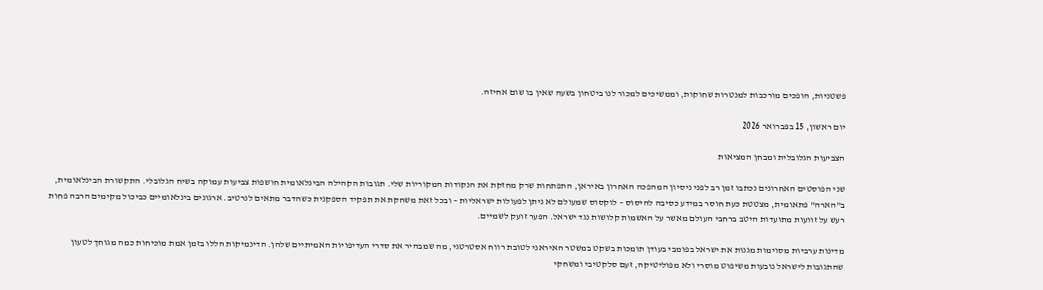פשטניות, הופכים מורכבות למנטרות שחוקות, וממשיכים למכור לנו ביטחון בשעה שאין בו שום אחיזה.

יום ראשון, 15 בפברואר 2026

הצביעות הגלובלית ומבחן המציאות

שני הפוסטים האחרונים נכתבו זמן רב לפני ניסיון המהפכה האחרון באיראן, התפתחות שרק מחזקת את הנקודות המקוריות שלי. תגובות הקהילה הבינלאומית חושפות צביעות עמוקה בשיח הגלובלי. התקשורת הבינלאומית, ב"הארה" פתאומית, מצטטת כעת חוסר במידע כסיבה להיסוס – לוקסוס שמעולם לא ניתן לפעולות ישראליות – ובכל זאת משחקת את תפקיד הספקנית כשהדבר מתאים לנרטיב. ארגונים בינלאומיים כביכול מקימים הרבה פחות רעש על זוועות מתועדות היטב ברחבי העולם מאשר על האשמות קלושות נגד ישראל. הפער זועק לשמיים.

מדינות ערביות מסוימות מגנות את ישראל בפומבי בעודן תומכות בשקט במשטר האיראני לטובת רווח אסטרטגי, מה שמבהיר את סדרי העדיפויות האמיתיים שלהן. הדינמיקות הללו בזמן אמת מוכיחות כמה מגוחך לטעון שהתגובות לישראל נובעות משיפוט מוסרי ולא מפוליטיקה, זעם סלקטיבי ומשחקי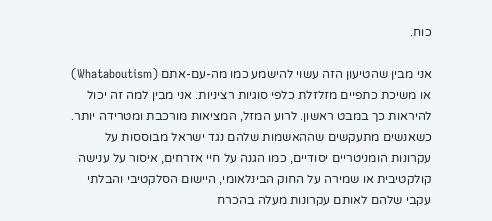כוח.

אני מבין שהטיעון הזה עשוי להישמע כמו מה-עם-אתם (Whataboutism) או משיכת כתפיים מזלזלת כלפי סוגיות רציניות. אני מבין למה זה יכול להיראות כך במבט ראשון. לרוע המזל, המציאות מורכבת ומטרידה יותר. כשאנשים מתעקשים שההאשמות שלהם נגד ישראל מבוססות על עקרונות הומניטריים יסודיים, כמו הגנה על חיי אזרחים, איסור על ענישה קולקטיבית או שמירה על החוק הבינלאומי, היישום הסלקטיבי והבלתי עקבי שלהם לאותם עקרונות מעלה בהכרח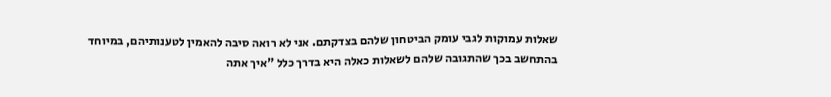שאלות עמוקות לגבי עומק הביטחון שלהם בצדקתם. אני לא רואה סיבה להאמין לטענותיהם, במיוחד בהתחשב בכך שהתגובה שלהם לשאלות כאלה היא בדרך כלל "איך אתה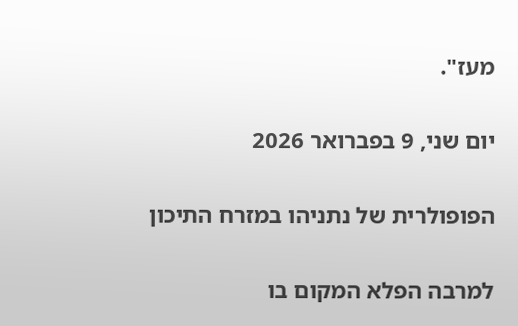מעז".

יום שני, 9 בפברואר 2026

הפופולרית של נתניהו במזרח התיכון

למרבה הפלא המקום בו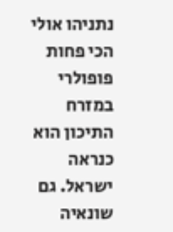נתניהו אולי הכי פחות פופולרי במזרח התיכון הוא כנראה ישראל. גם שונאיה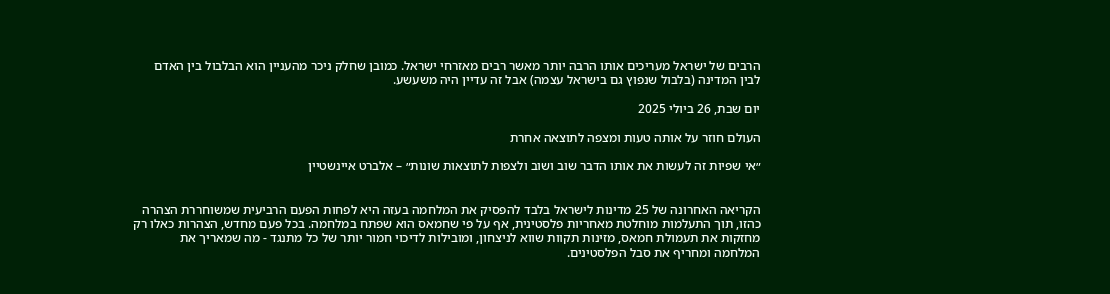הרבים של ישראל מעריכים אותו הרבה יותר מאשר רבים מאזרחי ישראל. כמובן שחלק ניכר מהעניין הוא הבלבול בין האדם לבין המדינה (בלבול שנפוץ גם בישראל עצמה) אבל זה עדיין היה משעשע.

יום שבת, 26 ביולי 2025

העולם חוזר על אותה טעות ומצפה לתוצאה אחרת

״אי שפיות זה לעשות את אותו הדבר שוב ושוב ולצפות לתוצאות שונות״ – אלברט איינשטיין


הקריאה האחרונה של 25 מדינות לישראל בלבד להפסיק את המלחמה בעזה היא לפחות הפעם הרביעית שמשוחררת הצהרה כהזו, תוך התעלמות מוחלטת מאחריות פלסטינית, אף על פי שחמאס הוא שפתח במלחמה. בכל פעם מחדש, הצהרות כאלו רק מחזקות את תעמולת חמאס, מזינות תקוות שווא לניצחון, ומובילות לדיכוי חמור יותר של כל מתנגד - מה שמאריך את המלחמה ומחריף את סבל הפלסטינים.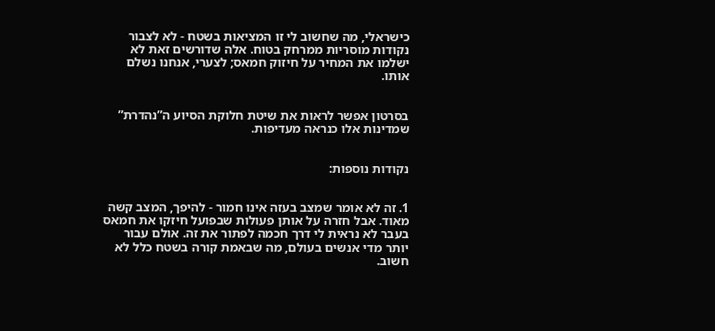כישראלי, מה שחשוב לי זו המציאות בשטח - לא לצבור נקודות מוסריות ממרחק בטוח. אלה שדורשים זאת לא ישלמו את המחיר על חיזוק חמאס; לצערי, אנחנו נשלם אותו.


בסרטון אפשר לראות את שיטת חלוקת הסיוע ה”נהדרת” שמדינות אלו כנראה מעדיפות.


נקודות נוספות:


1. זה לא אומר שמצב בעזה אינו חמור - להיפך, המצב קשה מאוד. אבל חזרה על אותן פעולות שבפועל חיזקו את חמאס בעבר לא נראית לי דרך חכמה לפתור את זה. אולם עבור יותר מדי אנשים בעולם, מה שבאמת קורה בשטח כלל לא חשוב.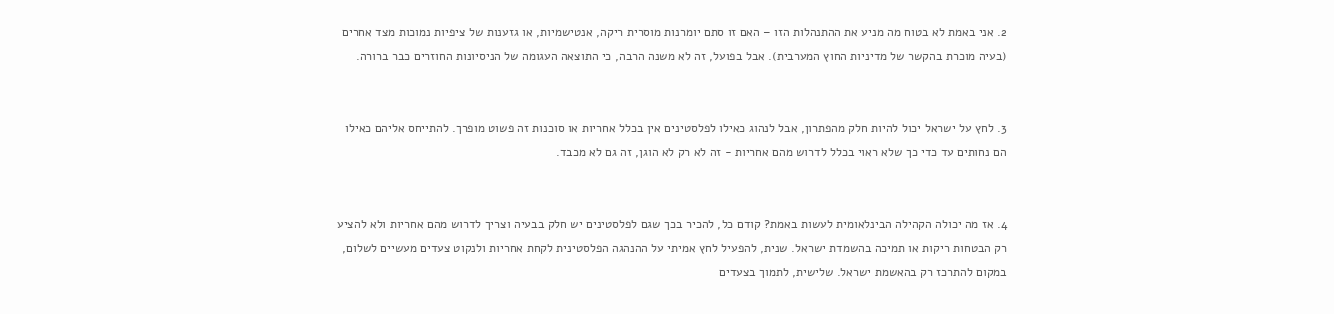2. אני באמת לא בטוח מה מניע את ההתנהלות הזו – האם זו סתם יומרנות מוסרית ריקה, אנטישמיות, או גזענות של ציפיות נמוכות מצד אחרים (בעיה מוכרת בהקשר של מדיניות החוץ המערבית). אבל בפועל, זה לא משנה הרבה, כי התוצאה העגומה של הניסיונות החוזרים כבר ברורה.


3. לחץ על ישראל יכול להיות חלק מהפתרון, אבל לנהוג כאילו לפלסטינים אין בכלל אחריות או סוכנות זה פשוט מופרך. להתייחס אליהם כאילו הם נחותים עד כדי כך שלא ראוי בכלל לדרוש מהם אחריות - זה לא רק לא הוגן, זה גם לא מכבד.


4. אז מה יכולה הקהילה הבינלאומית לעשות באמת? קודם כל, להכיר בכך שגם לפלסטינים יש חלק בבעיה וצריך לדרוש מהם אחריות ולא להציע רק הבטחות ריקות או תמיכה בהשמדת ישראל. שנית, להפעיל לחץ אמיתי על ההנהגה הפלסטינית לקחת אחריות ולנקוט צעדים מעשיים לשלום, במקום להתרכז רק בהאשמת ישראל. שלישית, לתמוך בצעדים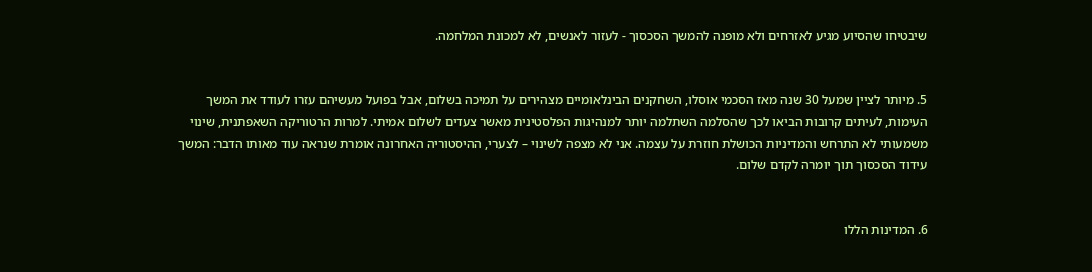שיבטיחו שהסיוע מגיע לאזרחים ולא מופנה להמשך הסכסוך - לעזור לאנשים, לא למכונת המלחמה.


5. מיותר לציין שמעל 30 שנה מאז הסכמי אוסלו, השחקנים הבינלאומיים מצהירים על תמיכה בשלום, אבל בפועל מעשיהם עזרו לעודד את המשך העימות, לעיתים קרובות הביאו לכך שהסלמה השתלמה יותר למנהיגות הפלסטינית מאשר צעדים לשלום אמיתי. למרות הרטוריקה השאפתנית, שינוי משמעותי לא התרחש והמדיניות הכושלת חוזרת על עצמה. אני לא מצפה לשינוי – לצערי, ההיסטוריה האחרונה אומרת שנראה עוד מאותו הדבר: המשך עידוד הסכסוך תוך יומרה לקדם שלום.


6. המדינות הללו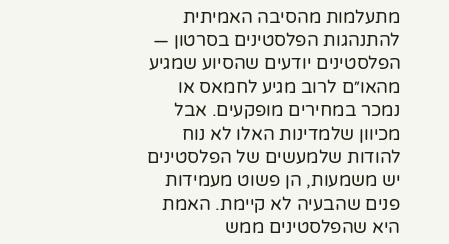מתעלמות מהסיבה האמיתית להתנהגות הפלסטינים בסרטון — הפלסטינים יודעים שהסיוע שמגיע מהאו״ם לרוב מגיע לחמאס או נמכר במחירים מופקעים. אבל מכיוון שלמדינות האלו לא נוח להודות שלמעשים של הפלסטינים יש משמעות, הן פשוט מעמידות פנים שהבעיה לא קיימת. האמת היא שהפלסטינים ממש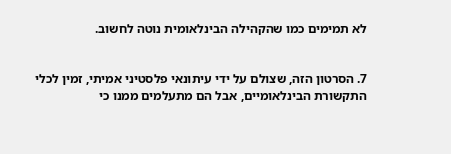לא תמימים כמו שהקהילה הבינלאומית נוטה לחשוב.


7. הסרטון הזה, שצולם על ידי עיתונאי פלסטיני אמיתי, זמין לכלי התקשורת הבינלאומיים, אבל הם מתעלמים ממנו כי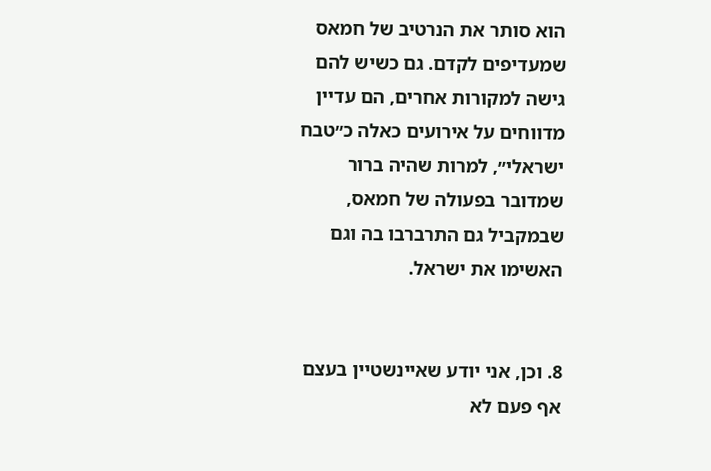הוא סותר את הנרטיב של חמאס שמעדיפים לקדם. גם כשיש להם גישה למקורות אחרים, הם עדיין מדווחים על אירועים כאלה כ״טבח ישראלי״, למרות שהיה ברור שמדובר בפעולה של חמאס, שבמקביל גם התרברבו בה וגם האשימו את ישראל.


8. וכן, אני יודע שאיינשטיין בעצם אף פעם לא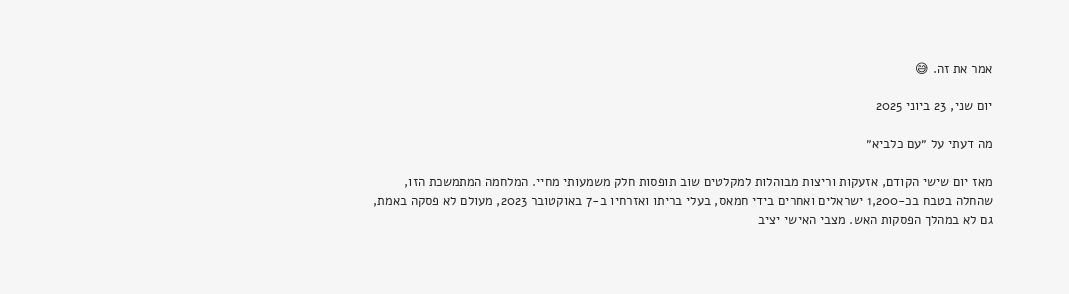אמר את זה. 😅

יום שני, 23 ביוני 2025

מה דעתי על ״עם כלביא״

מאז יום שישי הקודם, אזעקות וריצות מבוהלות למקלטים שוב תופסות חלק משמעותי מחיי. המלחמה המתמשכת הזו, שהחלה בטבח בכ-1,200 ישראלים ואחרים בידי חמאס, בעלי בריתו ואזרחיו ב-7 באוקטובר 2023, מעולם לא פסקה באמת, גם לא במהלך הפסקות האש. מצבי האישי יציב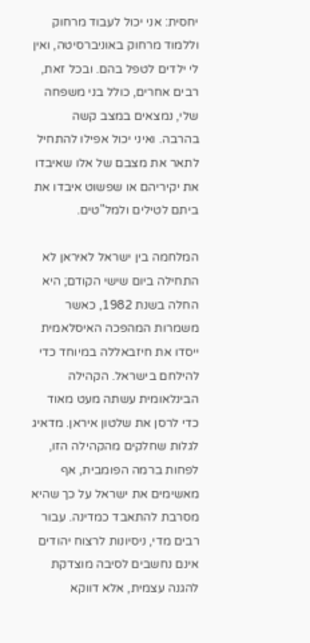יחסית: אני יכול לעבוד מרחוק וללמוד מרחוק באוניברסיטה, ואין לי ילדים לטפל בהם. ובכל זאת, רבים אחרים, כולל בני משפחה שלי, נמצאים במצב קשה בהרבה. ואיני יכול אפילו להתחיל לתאר את מצבם של אלו שאיבדו את יקיריהם או שפשוט איבדו את ביתם לטילים ולמל"טים.

המלחמה בין ישראל לאיראן לא התחילה ביום שישי הקודם; היא החלה בשנת 1982, כאשר משמרות המהפכה האיסלאמית ייסדו את חיזבאללה במיוחד כדי להילחם בישראל. הקהילה הבינלאומית עשתה מעט מאוד כדי לרסן את שלטון איראן. מדאיג לגלות שחלקים מהקהילה הזו, לפחות ברמה הפומבית, אף מאשימים את ישראל על כך שהיא מסרבת להתאבד כמדינה. עבור רבים מדי, ניסיונות לרצוח יהודים אינם נחשבים לסיבה מוצדקת להגנה עצמית, אלא דווקא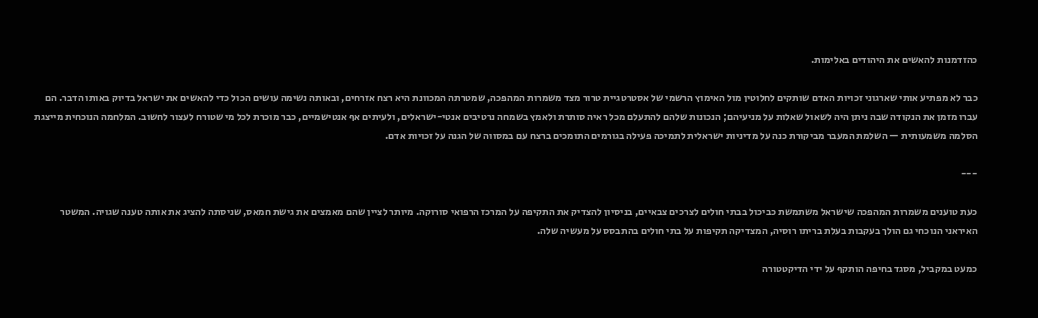כהזדמנות להאשים את היהודים באלימות.

כבר לא מפתיע אותי שארגוני זכויות האדם שותקים לחלוטין מול האימוץ הרשמי של אסטרטגיית טרור מצד משמרות המהפכה, שמטרתה המכוונת היא רצח אזרחים, ובאותה נשימה עושים הכול כדי להאשים את ישראל בדיוק באותו הדבר. הם עברו מזמן את הנקודה שבה ניתן היה לשאול שאלות על מניעיהם; הנכונות שלהם להתעלם מכל ראיה סותרת ולאמץ בשמחה נרטיבים אנטי-ישראלים, ולעיתים אף אנטישמיים, כבר מוכרת לכל מי שטורח לעצור לחשוב. המלחמה הנוכחית מייצגת הסלמה משמעותית — השלמת המעבר מביקורת כנה על מדיניות ישראלית לתמיכה פעילה בגורמים התומכים ברצח עם במסווה של הגנה על זכויות אדם.

---

כעת טוענים משמרות המהפכה שישראל משתמשת כביכול בבתי חולים לצרכים צבאיים, בניסיון להצדיק את התקיפה על המרכז הרפואי סורוקה. מיותר לציין שהם מאמצים את גישת חמאס, שניסתה להציג את אותה טענה שגויה. המשטר האיראני הנוכחי גם הולך בעקבות בעלת בריתו רוסיה, המצדיקה תקיפות על בתי חולים בהתבסס על מעשיה שלה.

כמעט במקביל, מסגד בחיפה הותקף על ידי הדיקטטורה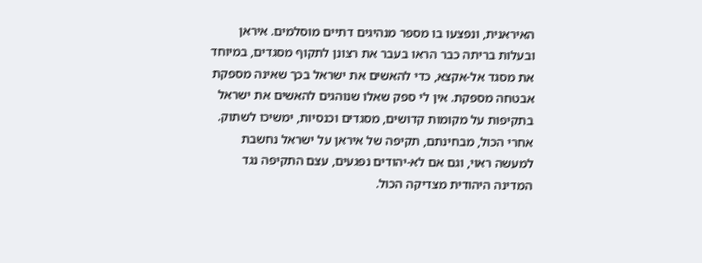האיראנית, ונפצעו בו מספר מנהיגים דתיים מוסלמים. איראן ובעלות בריתה כבר הראו בעבר את רצונן לתקוף מסגדים, במיוחד את מסגד אל-אקצא, כדי להאשים את ישראל בכך שאינה מספקת אבטחה מספקת. אין לי ספק שאלו שנוהגים להאשים את ישראל בתקיפות על מקומות קדושים, מסגדים וכנסיות, ימשיכו לשתוק. אחרי הכול, מבחינתם, תקיפה של איראן על ישראל נחשבת למעשה ראוי, וגם אם לא-יהודים נפגעים, עצם התקיפה נגד המדינה היהודית מצדיקה הכול.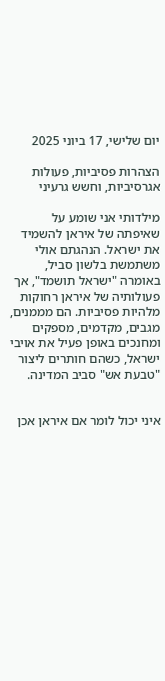יום שלישי, 17 ביוני 2025

הצהרות פסיביות, פעולות אגרסיביות, וחשש גרעיני

מילדותי אני שומע על שאיפתה של איראן להשמיד את ישראל. הנהגתם אולי משתמשת בלשון סביל, באומרה "ישראל תושמד", אך פעולותיה של איראן רחוקות מלהיות פסיביות. הם מממנים, מגבים, מקדמים, מספקים ומחנכים באופן פעיל את אויבי ישראל, כשהם חותרים ליצור "טבעת אש" סביב המדינה.


איני יכול לומר אם איראן אכן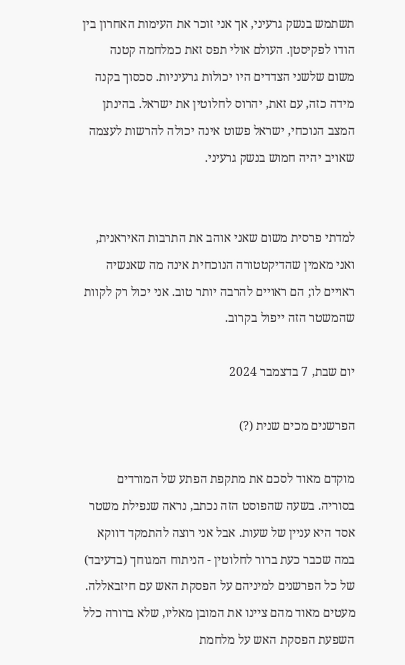תשתמש בנשק גרעיני, אך אני זוכר את העימות האחרון בין הודו לפקיסטן. העולם אולי תפס זאת כמלחמה קטנה משום שלשני הצדדים היו יכולות גרעיניות. סכסוך בקנה מידה כזה, עם זאת, יהרוס לחלוטין את ישראל. בהינתן המצב הנוכחי, ישראל פשוט אינה יכולה להרשות לעצמה שאויב יהיה חמוש בנשק גרעיני.


למדתי פרסית משום שאני אוהב את התרבות האיראנית, ואני מאמין שהדיקטטורה הנוכחית אינה מה שאנשיה ראויים לו; הם ראויים להרבה יותר טוב. אני יכול רק לקוות שהמשטר הזה ייפול בקרוב.

יום שבת, 7 בדצמבר 2024

הפרשנים מכים שנית (?)

מוקדם מאוד לסכם את מתקפת הפתע של המורדים בסוריה. בשעה שהפוסט הזה נכתב, נראה שנפילת משטר אסד היא עניין של שעות. אבל אני רוצה להתמקד דווקא במה שכבר כעת ברור לחלוטין - הניתוח המגוחך (בדעיבד) של כל הפרשנים למיניהם על הפסקת האש עם חיזבאללה. מעטים מאוד מהם ציינו את המובן מאליו, שלא ברורה כלל השפעת הפסקת האש על מלחמת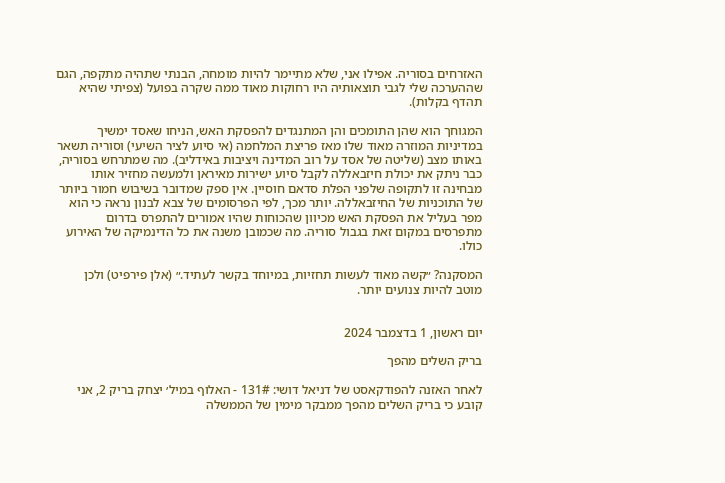האזרחים בסוריה. אפילו אני, שלא מתיימר להיות מומחה, הבנתי שתהיה מתקפה, הגם שההערכה שלי לגבי תוצאותיה היו רחוקות מאוד ממה שקרה בפועל (צפיתי שהיא תהדף בקלות).

המגוחך הוא שהן התומכים והן המתנגדים להפסקת האש, הניחו שאסד ימשיך במדיניות המוזרה מאוד שלו מאז פריצת המלחמה (אי סיוע לציר השיעי) וסוריה תשאר באותו מצב (שליטה של אסד על רוב המדינה ויציבות באידליב). מה שמתרחש בסוריה, כבר ניתק את יכולת חיזבאללה לקבל סיוע ישירות מאיראן ולמעשה מחזיר אותו מבחינה זו לתקופה שלפני הפלת סדאם חוסיין. אין ספק שמדובר בשיבוש חמור ביותר של התוכניות של החיזבאללה. יותר מכך, לפי הפרסומים של צבא לבנון נראה כי הוא מפר בעליל את הפסקת האש מכיוון שהכוחות שהיו אמורים להתפרס בדרום מתפרסים במקום זאת בגבול סוריה. מה שכמובן משנה את כל הדינמיקה של האירוע כולו.

המסקנה? ״קשה מאוד לעשות תחזיות, במיוחד בקשר לעתיד.״ (אלן פירפיט) ולכן מוטב להיות צנועים יותר.


יום ראשון, 1 בדצמבר 2024

בריק השלים מהפך

לאחר האזנה להפודקאסט של דניאל דושי: 131# - האלוף במיל׳ יצחק בריק 2, אני קובע כי בריק השלים מהפך ממבקר מימין של הממשלה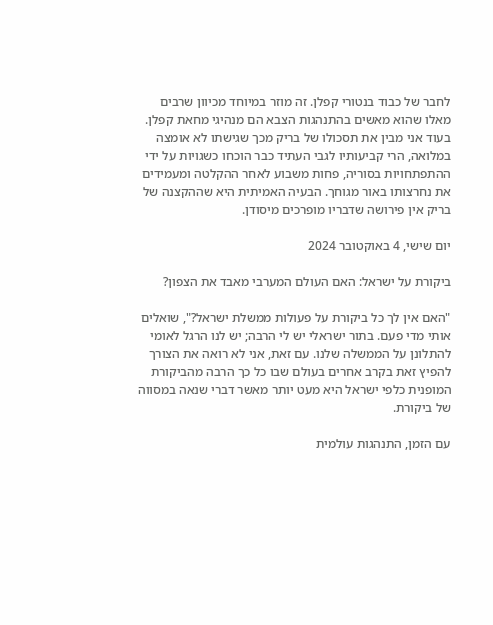לחבר של כבוד בנטורי קפלן. זה מוזר במיוחד מכיוון שרבים מאלו שהוא מאשים בהתנהגות הצבא הם מנהיגי מחאת קפלן. בעוד אני מבין את תסכולו של בריק מכך שגישתו לא אומצה במלואה, הרי קביעותיו לגבי העתיד כבר הוכחו כשגויות על ידי ההתפתחויות בסוריה, פחות משבוע לאחר ההקלטה ומעמידים את נחרצותו באור מגוחך. הבעיה האמיתית היא שההקצנה של בריק אין פירושה שדבריו מופרכים מיסודן.

יום שישי, 4 באוקטובר 2024

ביקורת על ישראל: האם העולם המערבי מאבד את הצפון?

"האם אין לך כל ביקורת על פעולות ממשלת ישראל?", שואלים אותי מדי פעם. בתור ישראלי יש לי הרבה; יש לנו הרגל לאומי להתלונן על הממשלה שלנו. עם זאת, אני לא רואה את הצורך להפיץ זאת בקרב אחרים בעולם שבו כל כך הרבה מהביקורת המופנית כלפי ישראל היא מעט יותר מאשר דברי שנאה במסווה של ביקורת.

עם הזמן, התנהגות עולמית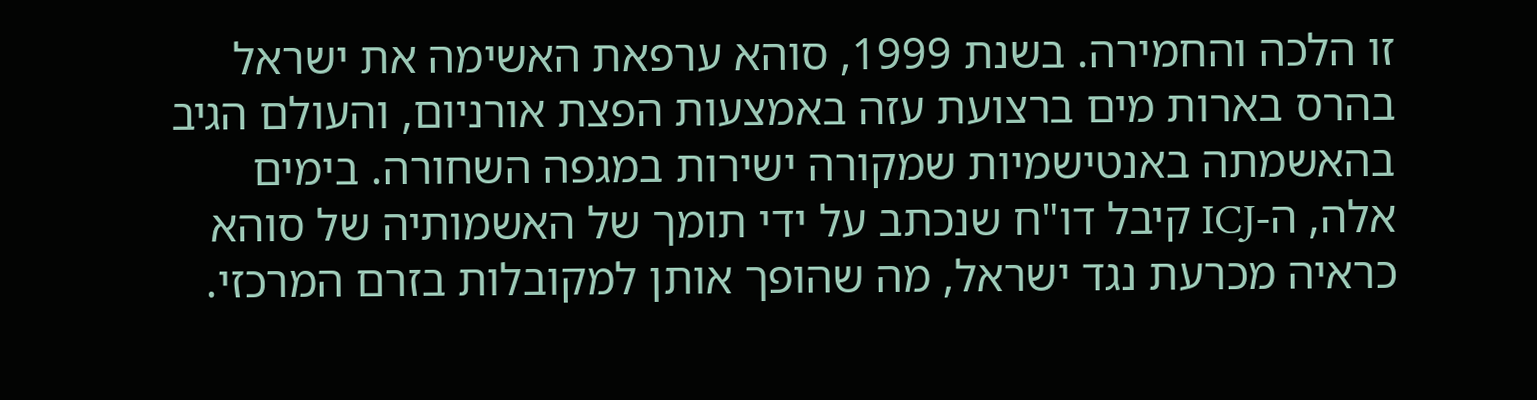זו הלכה והחמירה. בשנת 1999, סוהא ערפאת האשימה את ישראל בהרס בארות מים ברצועת עזה באמצעות הפצת אורניום, והעולם הגיב בהאשמתה באנטישמיות שמקורה ישירות במגפה השחורה. בימים אלה, ה-ICJ קיבל דו"ח שנכתב על ידי תומך של האשמותיה של סוהא כראיה מכרעת נגד ישראל, מה שהופך אותן למקובלות בזרם המרכזי.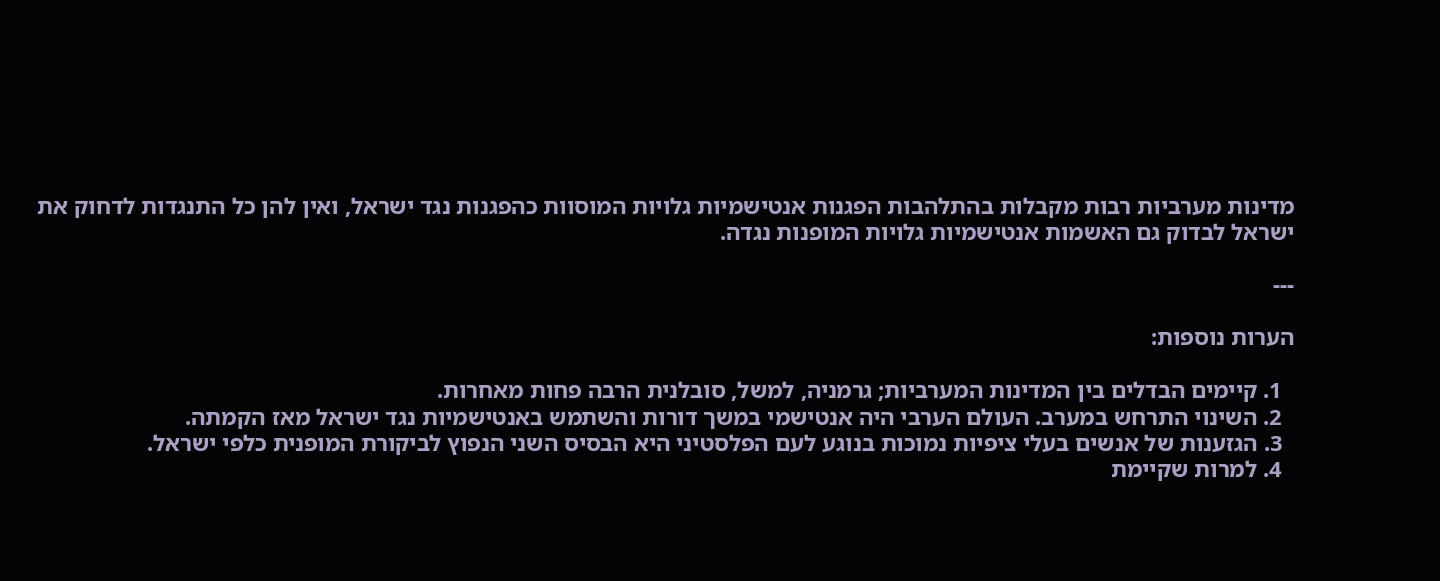מדינות מערביות רבות מקבלות בהתלהבות הפגנות אנטישמיות גלויות המוסוות כהפגנות נגד ישראל, ואין להן כל התנגדות לדחוק את ישראל לבדוק גם האשמות אנטישמיות גלויות המופנות נגדה.

---

הערות נוספות:

  1. קיימים הבדלים בין המדינות המערביות; גרמניה, למשל, סובלנית הרבה פחות מאחרות.
  2. השינוי התרחש במערב. העולם הערבי היה אנטישמי במשך דורות והשתמש באנטישמיות נגד ישראל מאז הקמתה.
  3. הגזענות של אנשים בעלי ציפיות נמוכות בנוגע לעם הפלסטיני היא הבסיס השני הנפוץ לביקורת המופנית כלפי ישראל.
  4. למרות שקיימת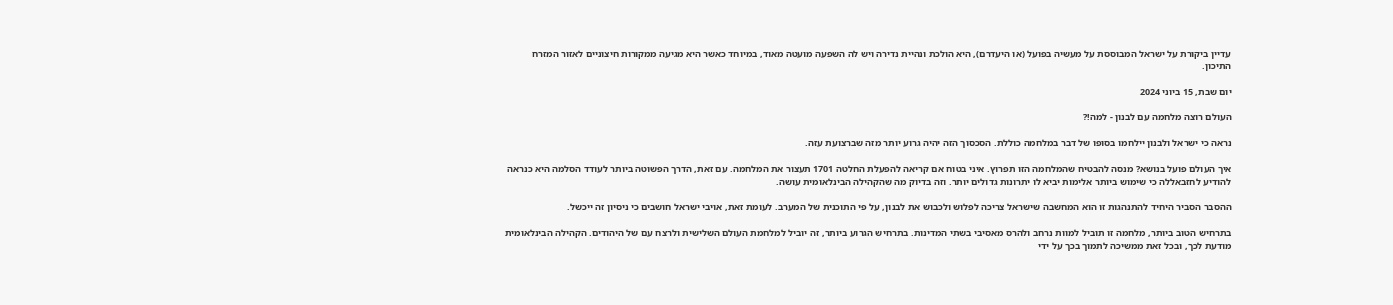עדיין ביקורת על ישראל המבוססת על מעשיה בפועל (או היעדרם), היא הולכת ונהיית נדירה ויש לה השפעה מועטה מאוד, במיוחד כאשר היא מגיעה ממקורות חיצוניים לאזור המזרח התיכון.

יום שבת, 15 ביוני 2024

העולם רוצה מלחמה עם לבנון - למה!?

נראה כי ישראל ולבנון יילחמו בסופו של דבר במלחמה כוללת. הסכסוך הזה יהיה גרוע יותר מזה שברצועת עזה.

איך העולם פועל בנושא? מנסה להבטיח שהמלחמה הזו תפרוץ. איני בטוח אם קריאה להפעלת החלטה 1701 תעצור את המלחמה. עם זאת, הדרך הפשוטה ביותר לעודד הסלמה היא כנראה להודיע לחזבאללה כי שימוש ביותר אלימות יביא לו יתרונות גדולים יותר. וזה בדיוק מה שהקהילה הבינלאומית עושה.

ההסבר הסביר היחיד להתנהגות זו הוא המחשבה שישראל צריכה לפלוש ולכבוש את לבנון, על פי התוכנית של המערב. לעומת זאת, אויבי ישראל חושבים כי ניסיון זה ייכשל.

בתרחיש הטוב ביותר, מלחמה זו תוביל למוות נרחב ולהרס מאסיבי בשתי המדינות. בתרחיש הגרוע ביותר, זה יוביל למלחמת העולם השלישית ולרצח עם של היהודים. הקהילה הבינלאומית מודעת לכך, ובכל זאת ממשיכה לתמוך בכך על ידי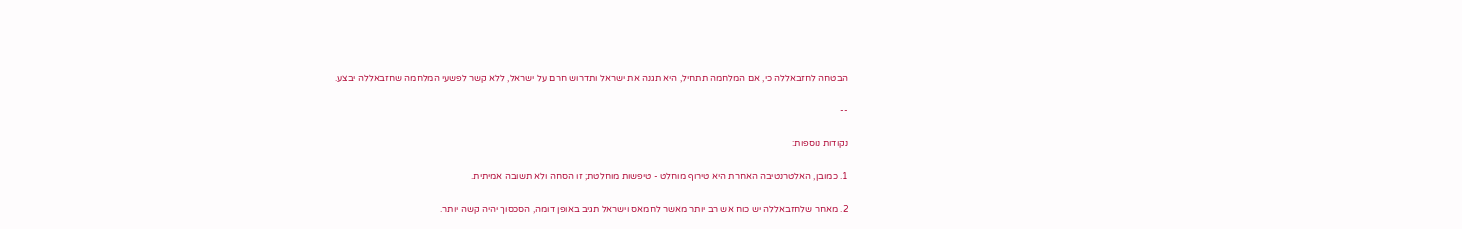הבטחה לחזבאללה כי, אם המלחמה תתחיל, היא תגנה את ישראל ותדרוש חרם על ישראל, ללא קשר לפשעי המלחמה שחזבאללה יבצע.

--

נקודות נוספות:

1. כמובן, האלטרנטיבה האחרת היא טירוף מוחלט - טיפשות מוחלטת; זו הסחה ולא תשובה אמיתית.

2. מאחר שלחזבאללה יש כוח אש רב יותר מאשר לחמאס וישראל תגיב באופן דומה, הסכסוך יהיה קשה יותר.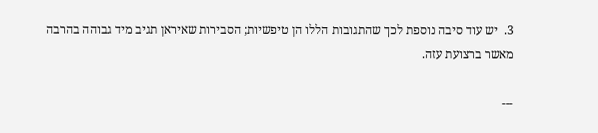3.  יש עוד סיבה נוספת לכך שהתגובות הללו הן טיפשיות; הסבירות שאיראן תגיב מיד גבוהה בהרבה מאשר ברצועת עזה.

---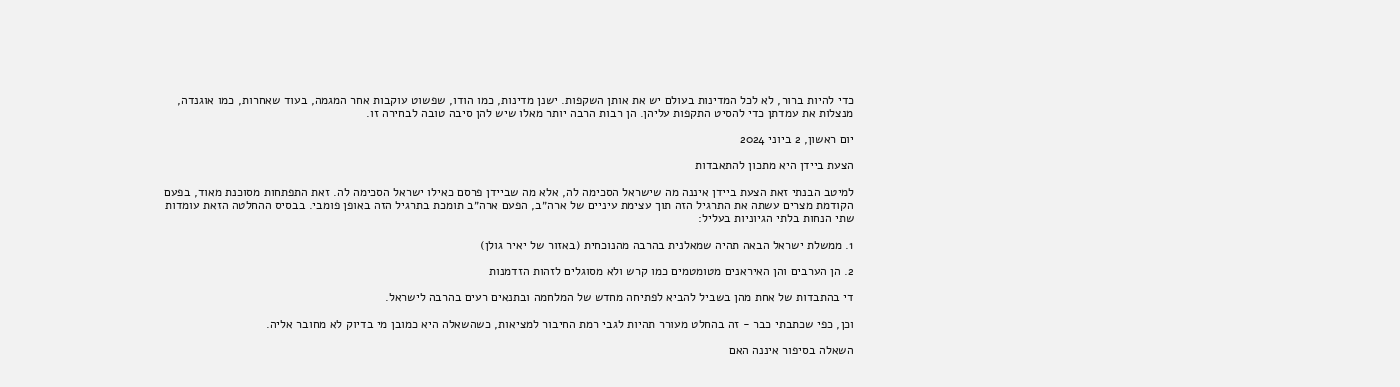כדי להיות ברור, לא לכל המדינות בעולם יש את אותן השקפות. ישנן מדינות, כמו הודו, שפשוט עוקבות אחר המגמה, בעוד שאחרות, כמו אוגנדה, מנצלות את עמדתן כדי להסיט התקפות עליהן. הן רבות הרבה יותר מאלו שיש להן סיבה טובה לבחירה זו.

יום ראשון, 2 ביוני 2024

הצעת ביידן היא מתכון להתאבדות

למיטב הבנתי זאת הצעת ביידן איננה מה שישראל הסכימה לה, אלא מה שביידן פרסם כאילו ישראל הסכימה לה. זאת התפתחות מסוכנת מאוד, בפעם הקודמת מצרים עשתה את התרגיל הזה תוך עצימת עיניים של ארה״ב, הפעם ארה״ב תומכת בתרגיל הזה באופן פומבי. בבסיס ההחלטה הזאת עומדות שתי הנחות בלתי הגיוניות בעליל:

1. ממשלת ישראל הבאה תהיה שמאלנית בהרבה מהנוכחית (באזור של יאיר גולן)

2. הן הערבים והן האיראנים מטומטמים כמו קרש ולא מסוגלים לזהות הזדמנות

די בהתבדות של אחת מהן בשביל להביא לפתיחה מחדש של המלחמה ובתנאים רעים בהרבה לישראל.

וכן, כפי שכתבתי כבר - זה בהחלט מעורר תהיות לגבי רמת החיבור למציאות, כשהשאלה היא כמובן מי בדיוק לא מחובר אליה.

השאלה בסיפור איננה האם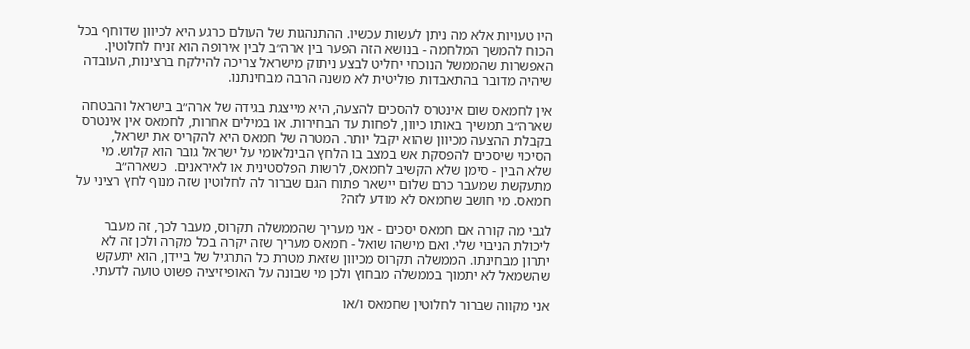היו טעויות אלא מה ניתן לעשות עכשיו. ההתנהגות של העולם כרגע היא לכיוון שדוחף בכל הכוח להמשך המלחמה - בנושא הזה הפער בין ארה״ב לבין אירופה הוא זניח לחלוטין. האפשרות שהממשל הנוכחי יחליט לבצע ניתוק מישראל צריכה להילקח ברצינות, העובדה שיהיה מדובר בהתאבדות פוליטית לא משנה הרבה מבחינתנו.

אין לחמאס שום אינטרס להסכים להצעה, היא מייצגת בגידה של ארה״ב בישראל והבטחה שארה״ב תמשיך באותו כיוון, לפחות עד הבחירות. או במילים אחרות, לחמאס אין אינטרס בקבלת ההצעה מכיוון שהוא יקבל יותר. המטרה של חמאס היא להקריס את ישראל, הסיכוי שיסכים להפסקת אש במצב בו הלחץ הבינלאומי על ישראל גובר הוא קלוש. מי שלא הבין - סימן שלא הקשיב לחמאס, לרשות הפלסטינית או לאיראנים.  כשארה״ב מתעקשת שמעבר כרם שלום יישאר פתוח הגם שברור לה לחלוטין שזה מנוף לחץ רציני על חמאס. מי חושב שחמאס לא מודע לזה?

לגבי מה קורה אם חמאס יסכים - אני מעריך שהממשלה תקרוס, מעבר לכך, זה מעבר ליכולת הניבוי שלי. ואם מישהו שואל - חמאס מעריך שזה יקרה בכל מקרה ולכן זה לא יתרון מבחינתו. הממשלה תקרוס מכיוון שזאת מטרת כל התרגיל של ביידן, הוא יתעקש שהשמאל לא יתמוך בממשלה מבחוץ ולכן מי שבונה על האופיזיציה פשוט טועה לדעתי.

אני מקווה שברור לחלוטין שחמאס ו/או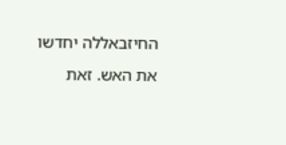החיזבאללה יחדשו את האש. זאת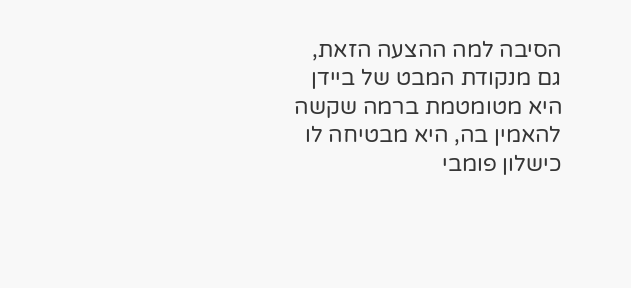הסיבה למה ההצעה הזאת, גם מנקודת המבט של ביידן היא מטומטמת ברמה שקשה להאמין בה, היא מבטיחה לו כישלון פומבי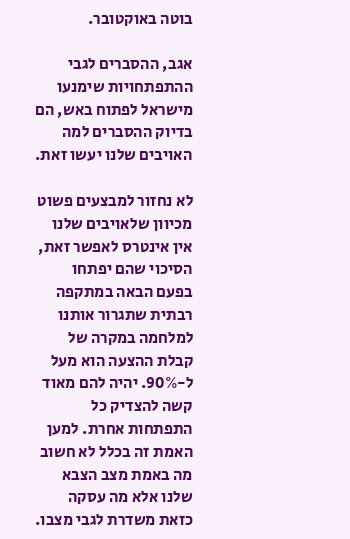בוטה באוקטובר.

אגב, ההסברים לגבי ההתפתחויות שימנעו מישראל לפתוח באש, הם בדיוק ההסברים למה האויבים שלנו יעשו זאת.

לא נחזור למבצעים פשוט מכיוון שלאויבים שלנו אין אינטרס לאפשר זאת, הסיכוי שהם יפתחו בפעם הבאה במתקפה רבתית שתגרור אותנו למלחמה במקרה של קבלת ההצעה הוא מעל ל-90%. יהיה להם מאוד קשה להצדיק כל התפתחות אחרת. למען האמת זה בכלל לא חשוב מה באמת מצב הצבא שלנו אלא מה עסקה כזאת משדרת לגבי מצבו.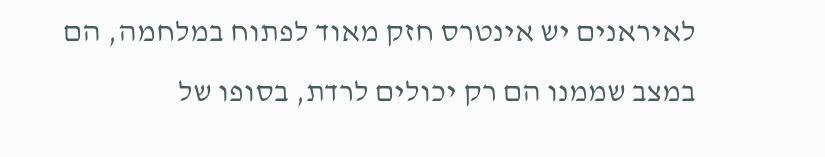לאיראנים יש אינטרס חזק מאוד לפתוח במלחמה, הם במצב שממנו הם רק יכולים לרדת, בסופו של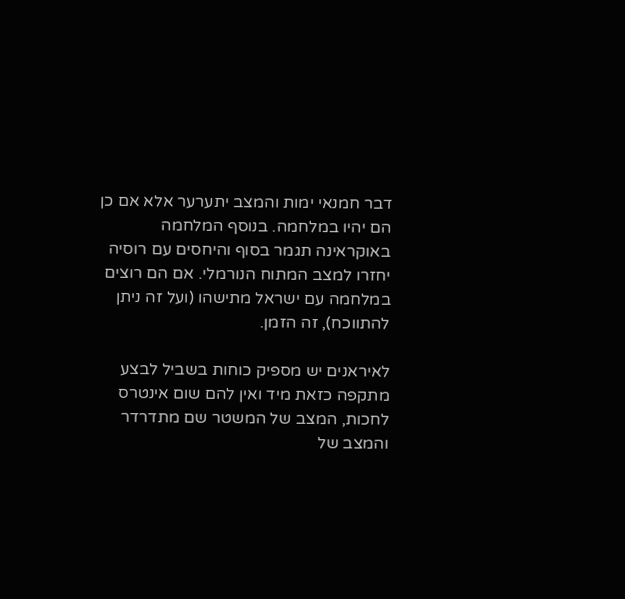דבר חמנאי ימות והמצב יתערער אלא אם כן הם יהיו במלחמה. בנוסף המלחמה באוקראינה תגמר בסוף והיחסים עם רוסיה יחזרו למצב המתוח הנורמלי. אם הם רוצים במלחמה עם ישראל מתישהו (ועל זה ניתן להתווכח), זה הזמן.

לאיראנים יש מספיק כוחות בשביל לבצע מתקפה כזאת מיד ואין להם שום אינטרס לחכות, המצב של המשטר שם מתדרדר והמצב של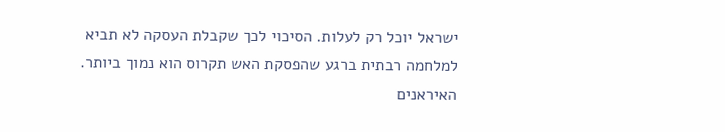ישראל יוכל רק לעלות. הסיכוי לכך שקבלת העסקה לא תביא למלחמה רבתית ברגע שהפסקת האש תקרוס הוא נמוך ביותר. האיראנים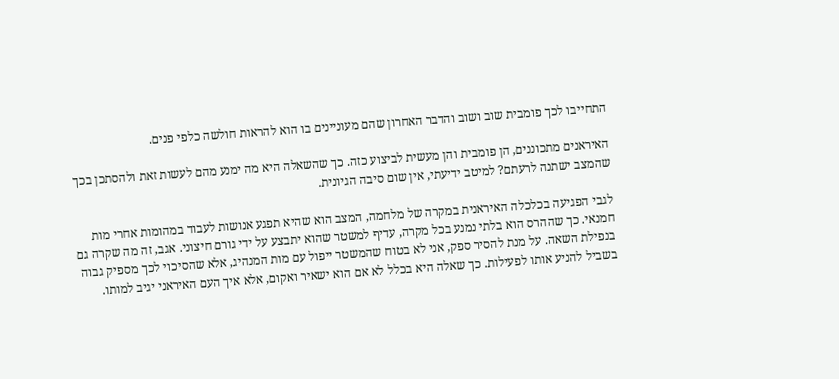התחייבו לכך פומבית שוב ושוב והדבר האחרון שהם מעוניינים בו הוא להראות חולשה כלפי פנים.

האיראנים מתכוננים, הן פומבית והן מעשית לביצוע כזה. כך שהשאלה היא מה ימנע מהם לעשות זאת ולהסתכן בכך שהמצב ישתנה לרעתם? למיטב ידיעתי, אין שום סיבה הגיונית.

לגבי הפגיעה בכלכלה האיראנית במקרה של מלחמה, המצב הוא שהיא תפגע אנושות לעבוד במהומות אחרי מות חמנאי. כך שההרס הוא בלתי נמנע בכל מקרה, עדיף למשטר שהוא יתבצע על ידי גורם חיצוני. אגב, זה מה שקרה גם בנפילת השאה. על מנת להסיר ספק, אני לא בטוח שהמשטר ייפול עם מות המנהיג, אלא שהסיכוי לכך מספיק גבוה בשביל להניע אותו לפעילות. כך שאלה היא בכלל לא אם הוא ישאיר ואקום, אלא איך העם האיראני יגיב למותו.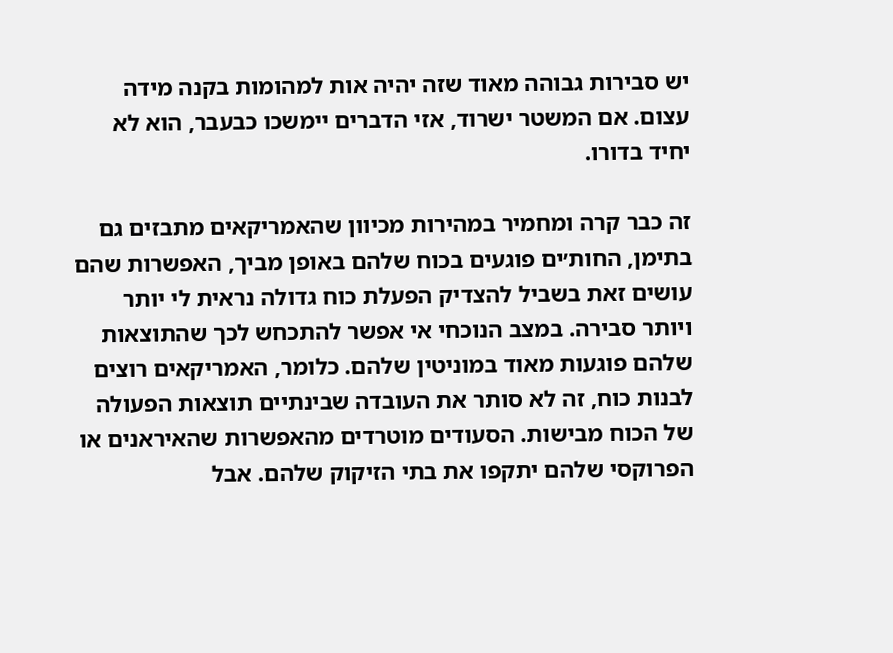יש סבירות גבוהה מאוד שזה יהיה אות למהומות בקנה מידה עצום. אם המשטר ישרוד, אזי הדברים יימשכו כבעבר, הוא לא יחיד בדורו.

זה כבר קרה ומחמיר במהירות מכיוון שהאמריקאים מתבזים גם בתימן, החות׳ים פוגעים בכוח שלהם באופן מביך, האפשרות שהם עושים זאת בשביל להצדיק הפעלת כוח גדולה נראית לי יותר ויותר סבירה. במצב הנוכחי אי אפשר להתכחש לכך שהתוצאות שלהם פוגעות מאוד במוניטין שלהם. כלומר, האמריקאים רוצים לבנות כוח, זה לא סותר את העובדה שבינתיים תוצאות הפעולה של הכוח מבישות. הסעודים מוטרדים מהאפשרות שהאיראנים או הפרוקסי שלהם יתקפו את בתי הזיקוק שלהם. אבל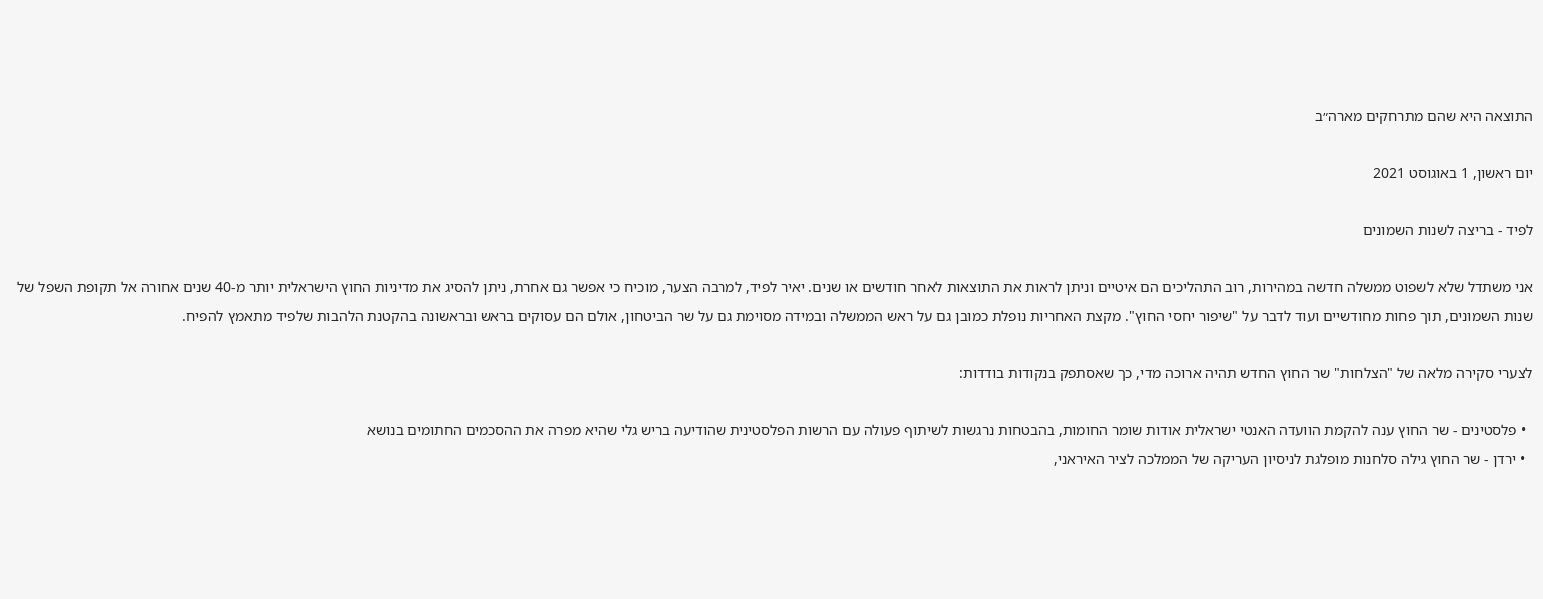התוצאה היא שהם מתרחקים מארה״ב

יום ראשון, 1 באוגוסט 2021

לפיד - בריצה לשנות השמונים

אני משתדל שלא לשפוט ממשלה חדשה במהירות, רוב התהליכים הם איטיים וניתן לראות את התוצאות לאחר חודשים או שנים. יאיר לפיד, למרבה הצער, מוכיח כי אפשר גם אחרת, ניתן להסיג את מדיניות החוץ הישראלית יותר מ-40 שנים אחורה אל תקופת השפל של שנות השמונים, תוך פחות מחודשיים ועוד לדבר על "שיפור יחסי החוץ". מקצת האחריות נופלת כמובן גם על ראש הממשלה ובמידה מסוימת גם על שר הביטחון, אולם הם עסוקים בראש ובראשונה בהקטנת הלהבות שלפיד מתאמץ להפיח.

לצערי סקירה מלאה של "הצלחות" שר החוץ החדש תהיה ארוכה מדי, כך שאסתפק בנקודות בודדות:

  • פלסטינים - שר החוץ ענה להקמת הוועדה האנטי ישראלית אודות שומר החומות, בהבטחות נרגשות לשיתוף פעולה עם הרשות הפלסטינית שהודיעה בריש גלי שהיא מפרה את ההסכמים החתומים בנושא
  • ירדן - שר החוץ גילה סלחנות מופלגת לניסיון העריקה של הממלכה לציר האיראני,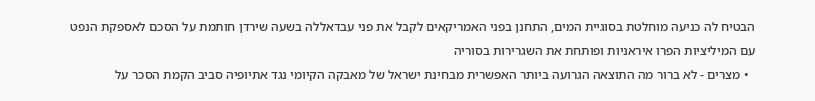הבטיח לה כניעה מוחלטת בסוגיית המים, התחנן בפני האמריקאים לקבל את פני עבדאללה בשעה שירדן חותמת על הסכם לאספקת הנפט עם המיליציות הפרו איראניות ופותחת את השגרירות בסוריה
  • מצרים - לא ברור מה התוצאה הגרועה ביותר האפשרית מבחינת ישראל של מאבקה הקיומי נגד אתיופיה סביב הקמת הסכר על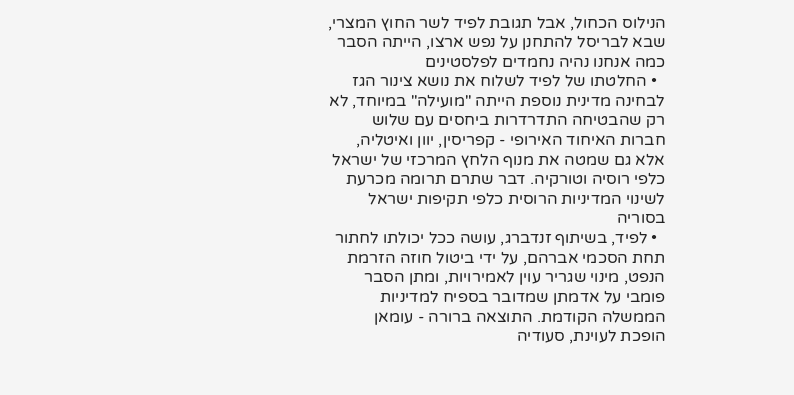הנילוס הכחול, אבל תגובת לפיד לשר החוץ המצרי, שבא לבריסל להתחנן על נפש ארצו, הייתה הסבר כמה אנחנו נהיה נחמדים לפלסטינים
  • החלטתו של לפיד לשלוח את נושא צינור הגז לבחינה מדינית נוספת הייתה "מועילה" במיוחד, לא רק שהבטיחה התדרדרות ביחסים עם שלוש חברות האיחוד האירופי - קפריסין, יוון ואיטליה, אלא גם שמטה את מנוף הלחץ המרכזי של ישראל כלפי רוסיה וטורקיה. דבר שתרם תרומה מכרעת לשינוי המדיניות הרוסית כלפי תקיפות ישראל בסוריה
  • לפיד, בשיתוף זנדברג, עושה ככל יכולתו לחתור תחת הסכמי אברהם, על ידי ביטול חוזה הזרמת הנפט, מינוי שגריר עוין לאמירויות, ומתן הסבר פומבי על אדמתן שמדובר בספיח למדיניות הממשלה הקודמת. התוצאה ברורה - עומאן הופכת לעוינת, סעודיה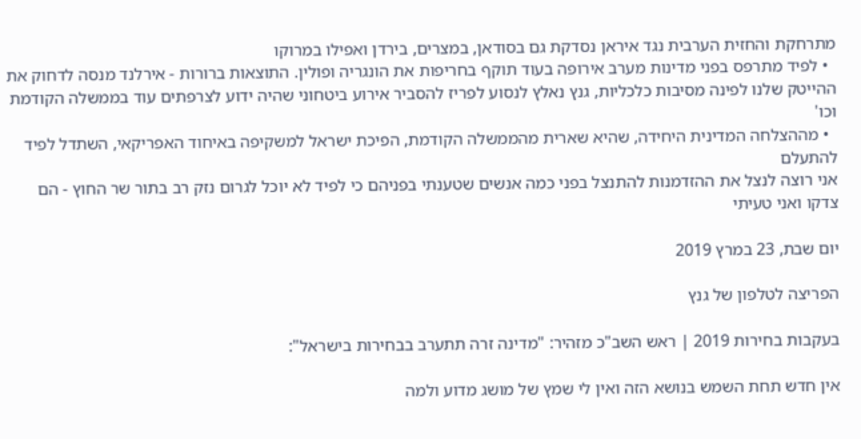מתרחקת והחזית הערבית נגד איראן נסדקת גם בסודאן, במצרים, בירדן ואפילו במרוקו
  • לפיד מתרפס בפני מדינות מערב אירופה בעוד תוקף בחריפות את הונגריה ופולין. התוצאות ברורות - אירלנד מנסה לדחוק את ההייטק שלנו לפינה מסיבות כלכליות, גנץ נאלץ לנסוע לפריז להסביר אירוע ביטחוני שהיה ידוע לצרפתים עוד בממשלה הקודמת וכו'
  • מההצלחה המדינית היחידה, שהיא שארית מהממשלה הקודמת, הפיכת ישראל למשקיפה באיחוד האפריקאי, השתדל לפיד להתעלם
אני רוצה לנצל את ההזדמנות להתנצל בפני כמה אנשים שטענתי בפניהם כי לפיד לא יוכל לגרום נזק רב בתור שר החוץ - הם צדקו ואני טעיתי

יום שבת, 23 במרץ 2019

הפריצה לטלפון של גנץ

בעקבות בחירות 2019 | ראש השב"כ מזהיר: "מדינה זרה תתערב בבחירות בישראל":

אין חדש תחת השמש בנושא הזה ואין לי שמץ של מושג מדוע ולמה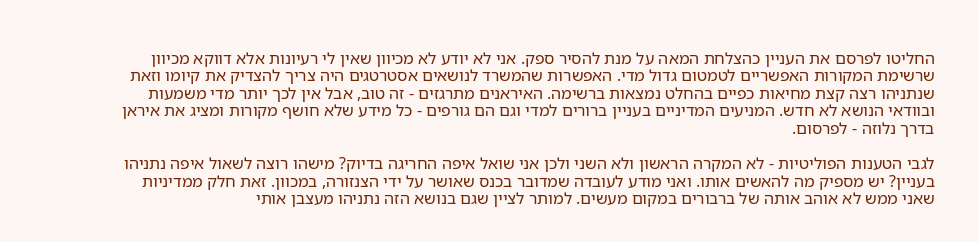החליטו לפרסם את העניין כהצלחת המאה על מנת להסיר ספק. אני לא יודע לא מכיוון שאין לי רעיונות אלא דווקא מכיוון שרשימת המקורות האפשריים לטמטום גדול מדי. האפשרות שהמשרד לנושאים אסטרטגים היה צריך להצדיק את קיומו וזאת שנתניהו רצה קצת מחיאות כפיים בהחלט נמצאות ברשימה. האיראנים מתרגזים - זה טוב, אבל אין לכך יותר מדי משמעות ובוודאי הנושא לא חדש. המניעים המדיניים בעניין ברורים למדי וגם הם גורפים - כל מידע שלא חושף מקורות ומציג את איראן בדרך נלוזה - לפרסום.

לגבי הטענות הפוליטיות - לא המקרה הראשון ולא השני ולכן אני שואל איפה החריגה בדיוק? מישהו רוצה לשאול איפה נתניהו בעניין? יש מספיק מה להאשים אותו. ואני מודע לעובדה שמדובר בכנס שאושר על ידי הצנזורה, במכוון. זאת חלק ממדיניות שאני ממש לא אוהב אותה של ברבורים במקום מעשים. למותר לציין שגם בנושא הזה נתניהו מעצבן אותי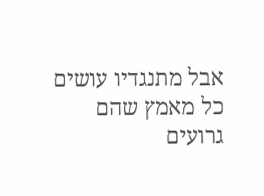אבל מתנגדיו עושים כל מאמץ שהם גרועים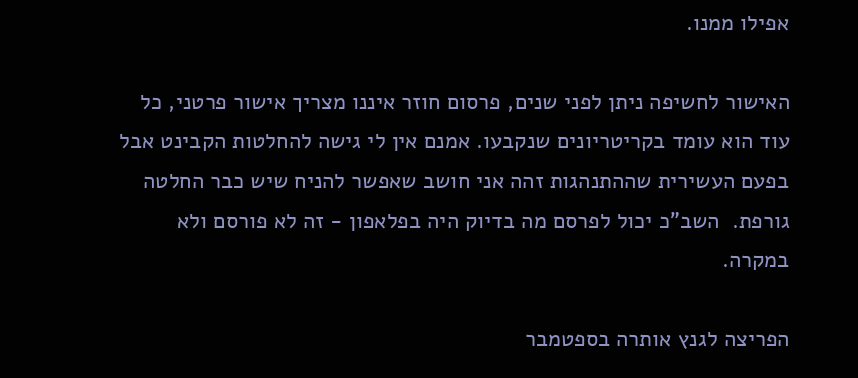אפילו ממנו.

האישור לחשיפה ניתן לפני שנים, פרסום חוזר איננו מצריך אישור פרטני, כל עוד הוא עומד בקריטריונים שנקבעו. אמנם אין לי גישה להחלטות הקבינט אבל בפעם העשירית שההתנהגות זהה אני חושב שאפשר להניח שיש כבר החלטה גורפת.  השב"כ יכול לפרסם מה בדיוק היה בפלאפון - זה לא פורסם ולא במקרה.

הפריצה לגנץ אותרה בספטמבר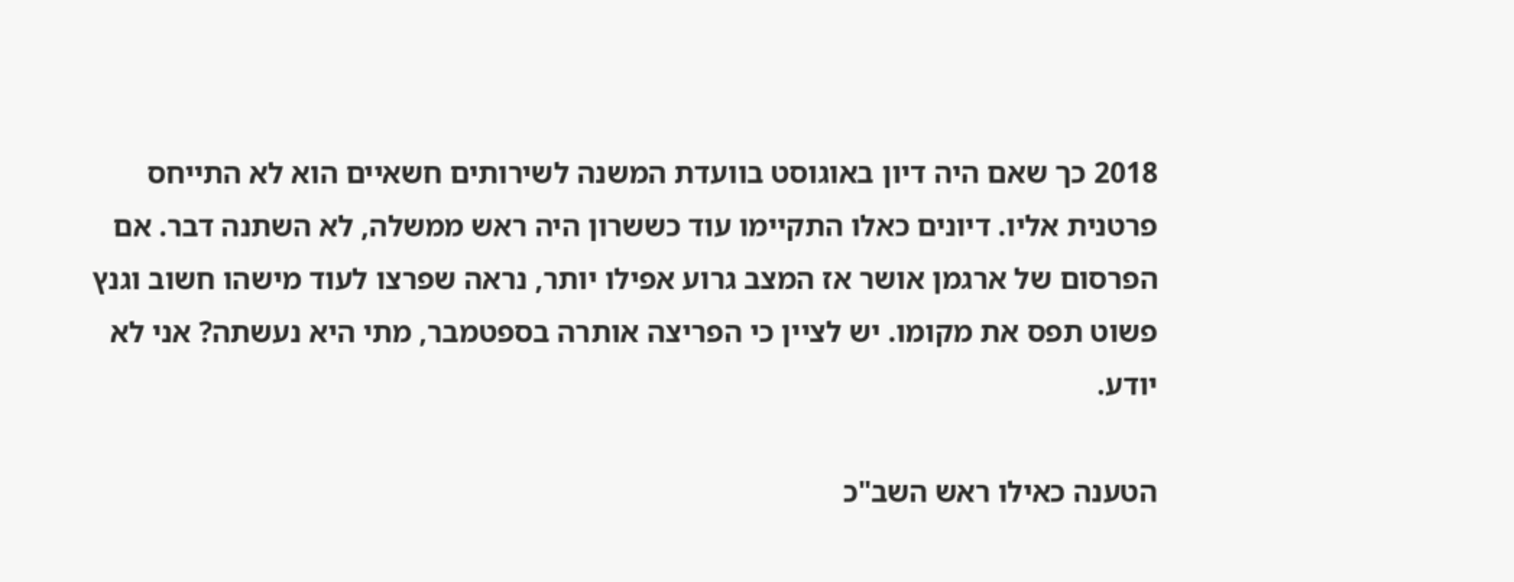2018 כך שאם היה דיון באוגוסט בוועדת המשנה לשירותים חשאיים הוא לא התייחס פרטנית אליו. דיונים כאלו התקיימו עוד כששרון היה ראש ממשלה, לא השתנה דבר. אם הפרסום של ארגמן אושר אז המצב גרוע אפילו יותר, נראה שפרצו לעוד מישהו חשוב וגנץ פשוט תפס את מקומו. יש לציין כי הפריצה אותרה בספטמבר, מתי היא נעשתה? אני לא יודע.

הטענה כאילו ראש השב"כ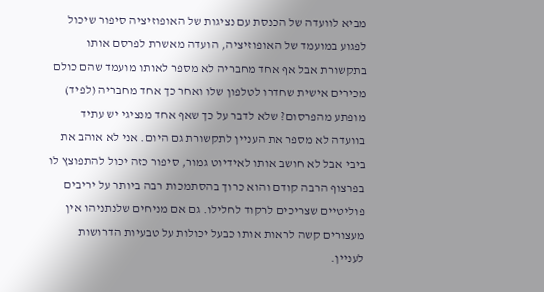מביא לוועדה של הכנסת עם נציגות של האופוזיציה סיפור שיכול לפגוע במועמד של האופוזיציה, הועדה מאשרת לפרסם אותו בתקשורת אבל אף אחד מחבריה לא מספר לאותו מועמד שהם כולם מכירים אישית שחדרו לטלפון שלו ואחר כך אחד מחבריה (לפיד) מופתע מהפרסום? שלא לדבר על כך שאף אחד מנציגי יש עתיד בוועדה לא מספר את העניין לתקשורת גם היום. אני לא אוהב את ביבי אבל לא חושב אותו לאידיוט גמור, סיפור כזה יכול להתפוצץ לו בפרצוף הרבה קודם והוא כרוך בהסתמכות רבה ביותר על יריבים פוליטיים שצריכים לרקוד לחלילו. גם אם מניחים שלנתניהו אין מעצורים קשה לראות אותו כבעל יכולות על טבעיות הדרושות לעניין.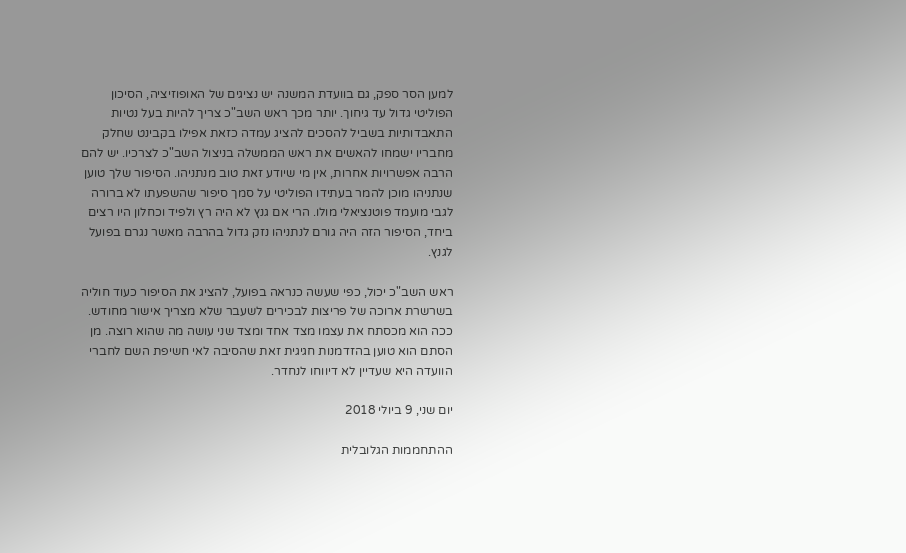למען הסר ספק, גם בוועדת המשנה יש נציגים של האופוזיציה, הסיכון הפוליטי גדול עד גיחוך. יותר מכך ראש השב"כ צריך להיות בעל נטיות התאבדותיות בשביל להסכים להציג עמדה כזאת אפילו בקבינט שחלק מחבריו ישמחו להאשים את ראש הממשלה בניצול השב"כ לצרכיו. יש להם הרבה אפשרויות אחרות, אין מי שיודע זאת טוב מנתניהו. הסיפור שלך טוען שנתניהו מוכן להמר בעתידו הפוליטי על סמך סיפור שהשפעתו לא ברורה לגבי מועמד פוטנציאלי מולו. הרי אם גנץ לא היה רץ ולפיד וכחלון היו רצים ביחד, הסיפור הזה היה גורם לנתניהו נזק גדול בהרבה מאשר נגרם בפועל לגנץ.

ראש השב"כ יכול, כפי שעשה כנראה בפועל, להציג את הסיפור כעוד חוליה בשרשרת ארוכה של פריצות לבכירים לשעבר שלא מצריך אישור מחודש. ככה הוא מכסתח את עצמו מצד אחד ומצד שני עושה מה שהוא רוצה. מן הסתם הוא טוען בהזדמנות חגיגית זאת שהסיבה לאי חשיפת השם לחברי הוועדה היא שעדיין לא דיווחו לנחדר.

יום שני, 9 ביולי 2018

ההתחממות הגלובלית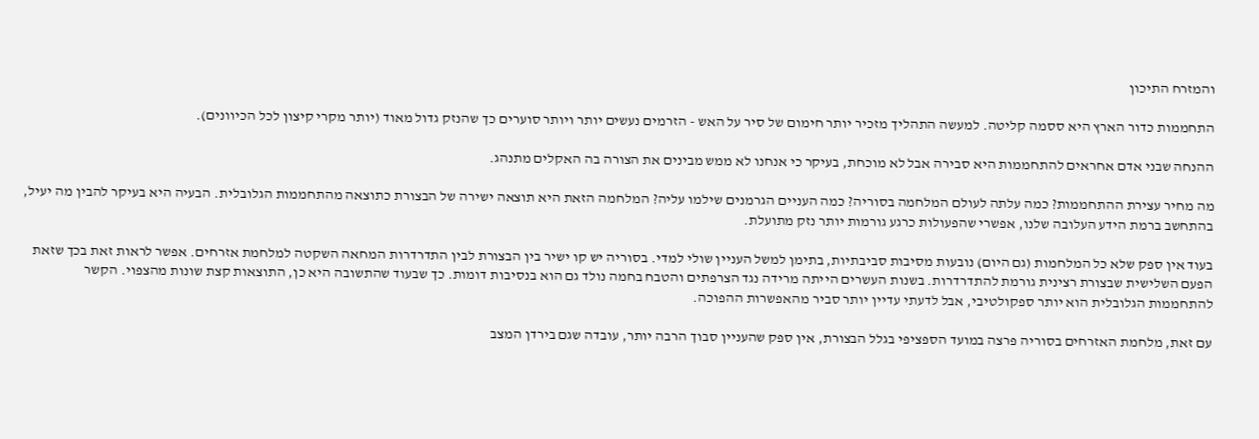והמזרח התיכון

התחממות כדור הארץ היא ססמה קליטה. למעשה התהליך מזכיר יותר חימום של סיר על האש - הזרמים נעשים יותר ויותר סוערים כך שהנזק גדול מאוד (יותר מקרי קיצון לכל הכיוונים).

ההנחה שבני אדם אחראים להתחממות היא סבירה אבל לא מוכחת, בעיקר כי אנחנו לא ממש מבינים את הצורה בה האקלים מתנהג.

מה מחיר עצירת ההתחממות? כמה עלתה לעולם המלחמה בסוריה? כמה העניים הגרמנים שילמו עליה? המלחמה הזאת היא תוצאה ישירה של הבצורת כתוצאה מהתחממות הגלובלית. הבעיה היא בעיקר להבין מה יעיל, בהתחשב ברמת הידע העלובה שלנו, אפשרי שהפעולות כרגע גורמות יותר נזק מתועלת.

בעוד אין ספק שלא כל המלחמות (גם היום) נובעות מסיבות סביבתיות, בתימן למשל העניין שולי למדי. בסוריה יש קו ישיר בין הבצורת לבין התדרדרות המחאה השקטה למלחמת אזרחים. אפשר לראות זאת בכך שזאת הפעם השלישית שבצורת רצינית גורמת להתדרדרות. בשנות העשרים הייתה מרידה נגד הצרפתים והטבח בחמה נולד גם הוא בנסיבות דומות. כך שבעוד שהתשובה היא כן, התוצאות קצת שונות מהצפוי. הקשר להתחממות הגלובלית הוא יותר ספקולטיבי, אבל לדעתי עדיין יותר סביר מהאפשרות ההפוכה.

עם זאת, מלחמת האזרחים בסוריה פרצה במועד הספציפי בגלל הבצורת, אין ספק שהעניין סבוך הרבה יותר, עובדה שגם בירדן המצב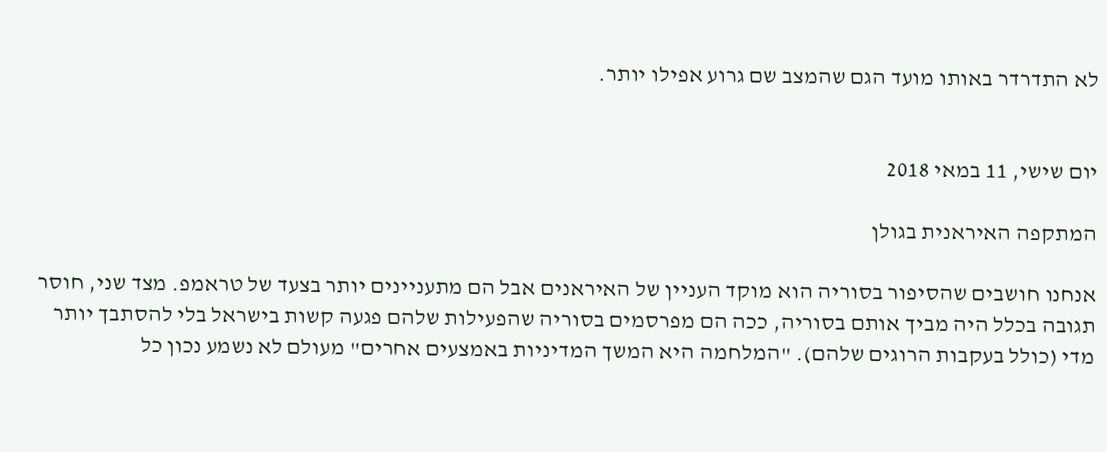לא התדרדר באותו מועד הגם שהמצב שם גרוע אפילו יותר.


יום שישי, 11 במאי 2018

המתקפה האיראנית בגולן

אנחנו חושבים שהסיפור בסוריה הוא מוקד העניין של האיראנים אבל הם מתעניינים יותר בצעד של טראמפ. מצד שני, חוסר תגובה בכלל היה מביך אותם בסוריה, ככה הם מפרסמים בסוריה שהפעילות שלהם פגעה קשות בישראל בלי להסתבך יותר מדי (כולל בעקבות הרוגים שלהם). "המלחמה היא המשך המדיניות באמצעים אחרים" מעולם לא נשמע נכון כל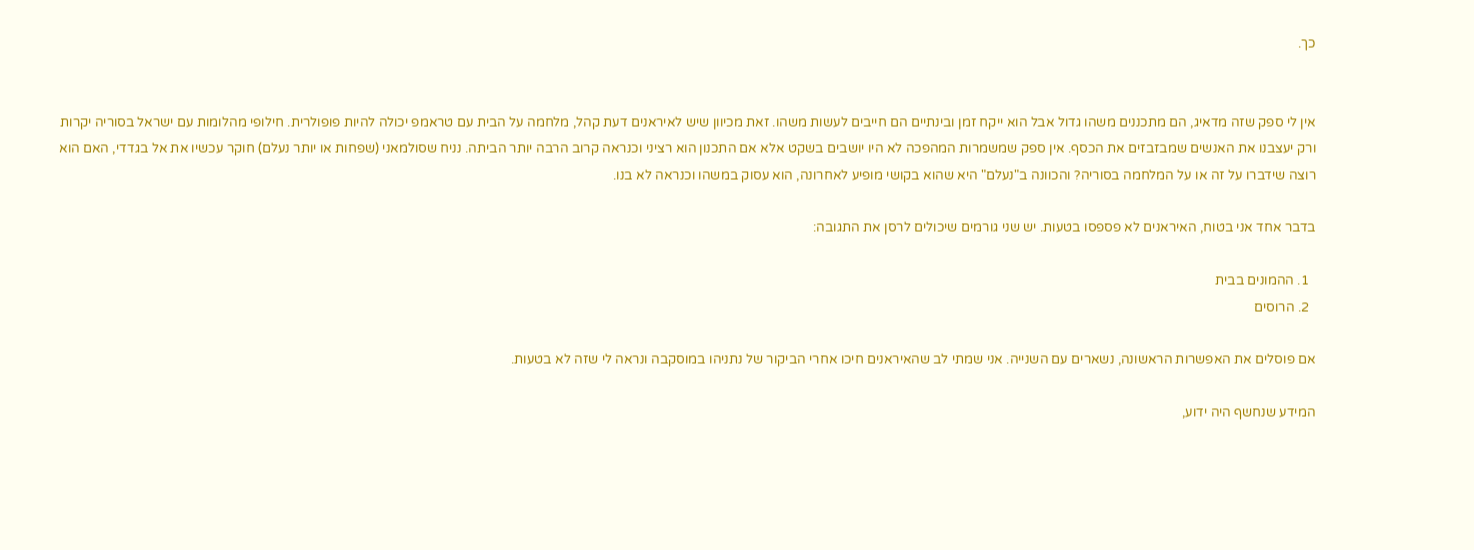כך.


אין לי ספק שזה מדאיג, הם מתכננים משהו גדול אבל הוא ייקח זמן ובינתיים הם חייבים לעשות משהו. זאת מכיוון שיש לאיראנים דעת קהל, מלחמה על הבית עם טראמפ יכולה להיות פופולרית. חילופי מהלומות עם ישראל בסוריה יקרות ורק יעצבנו את האנשים שמבזבזים את הכסף. אין ספק שמשמרות המהפכה לא היו יושבים בשקט אלא אם התכנון הוא רציני וכנראה קרוב הרבה יותר הביתה. נניח שסולמאני (שפחות או יותר נעלם) חוקר עכשיו את אל בגדדי, האם הוא רוצה שידברו על זה או על המלחמה בסוריה? והכוונה ב"נעלם" היא שהוא בקושי מופיע לאחרונה, הוא עסוק במשהו וכנראה לא בנו.

בדבר אחד אני בטוח, האיראנים לא פספסו בטעות. יש שני גורמים שיכולים לרסן את התגובה:

  1. ההמונים בבית
  2. הרוסים

אם פוסלים את האפשרות הראשונה, נשארים עם השנייה. אני שמתי לב שהאיראנים חיכו אחרי הביקור של נתניהו במוסקבה ונראה לי שזה לא בטעות.

המידע שנחשף היה ידוע,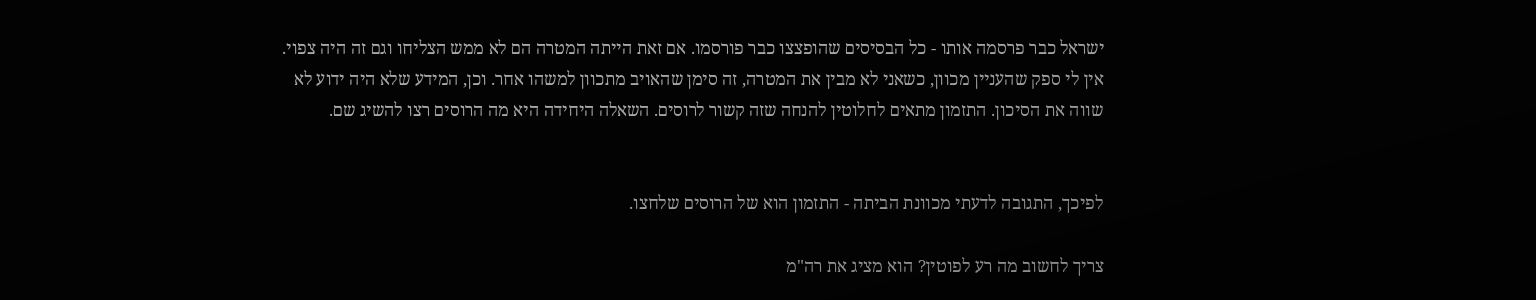ישראל כבר פרסמה אותו - כל הבסיסים שהופצצו כבר פורסמו. אם זאת הייתה המטרה הם לא ממש הצליחו וגם זה היה צפוי. אין לי ספק שהעניין מכוון, כשאני לא מבין את המטרה, זה סימן שהאויב מתכוון למשהו אחר. וכן, המידע שלא היה ידוע לא שווה את הסיכון. התזמון מתאים לחלוטין להנחה שזה קשור לרוסים. השאלה היחידה היא מה הרוסים רצו להשיג שם.


לפיכך, התגובה לדעתי מכוונת הביתה - התזמון הוא של הרוסים שלחצו.

צריך לחשוב מה רע לפוטין? הוא מציג את רה"מ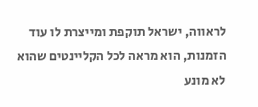לראווה, ישראל תוקפת ומייצרת לו עוד הזמנות, הוא מראה לכל הקליינטים שהוא לא מונע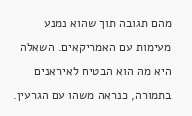מהם תגובה תוך שהוא נמנע מעימות עם האמריקאים. השאלה היא מה הוא הבטיח לאיראנים בתמורה, כנראה משהו עם הגרעין.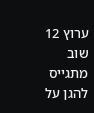ערוץ 12 שוב מתגייס להגן על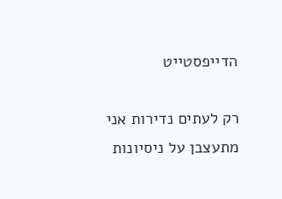הדייפסטייט

רק לעתים נדירות אני מתעצבן על ניסיונות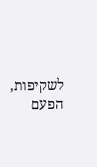לשקיפות, הפעם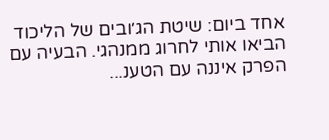אחד ביום: שיטת הג׳ובים של הליכוד  הביאו אותי לחרוג ממנהגי. הבעיה עם הפרק איננה עם הטענ...